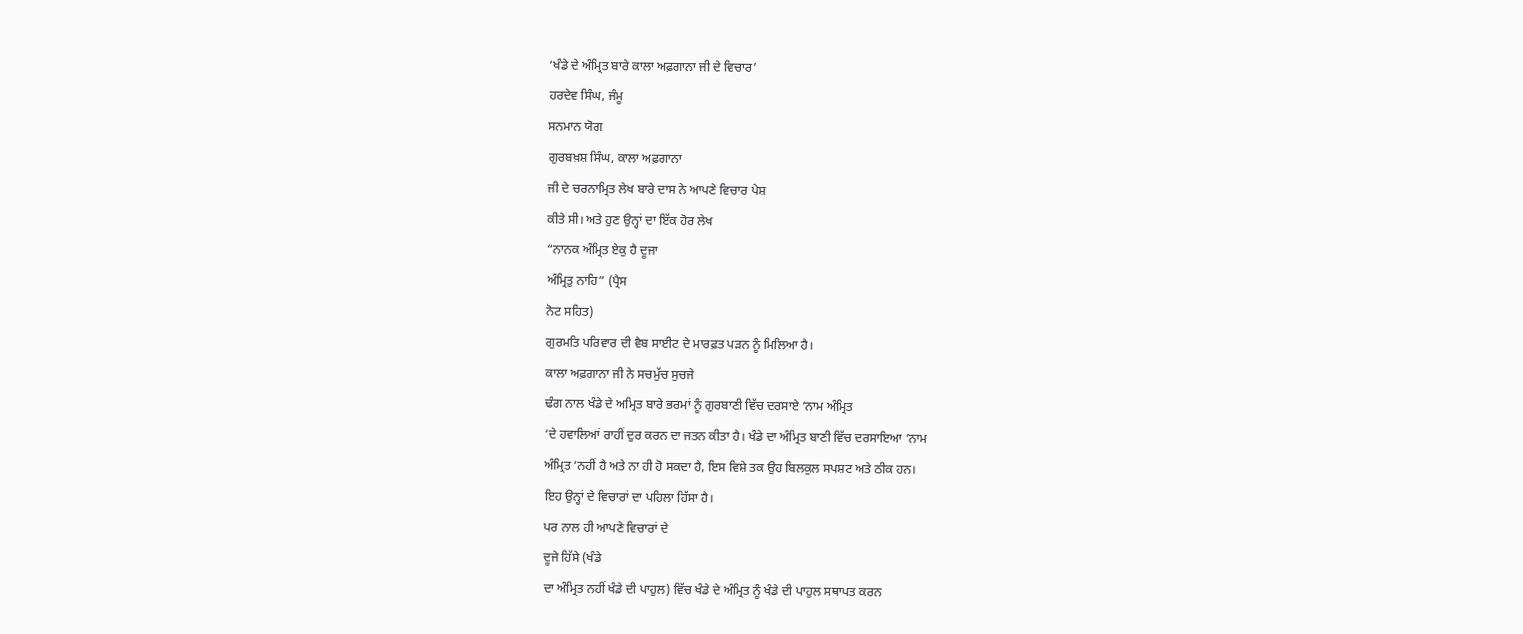‘ਖੰਡੇ ਦੇ ਅੰਮ੍ਰਿਤ ਬਾਰੇ ਕਾਲਾ ਅਫ਼ਗਾਨਾ ਜੀ ਦੇ ਵਿਚਾਰ’
ਹਰਦੇਵ ਸਿੰਘ, ਜੰਮੂ
ਸਨਮਾਨ ਯੋਗ
ਗੁਰਬਖ਼ਸ਼ ਸਿੰਘ, ਕਾਲਾ ਅਫ਼ਗਾਨਾ
ਜੀ ਦੇ ਚਰਨਾਮ੍ਰਿਤ ਲੇਖ ਬਾਰੇ ਦਾਸ ਨੇ ਆਪਣੇ ਵਿਚਾਰ ਪੇਸ਼
ਕੀਤੇ ਸੀ। ਅਤੇ ਹੁਣ ਉਨ੍ਹਾਂ ਦਾ ਇੱਕ ਹੋਰ ਲੇਖ
“ਨਾਨਕ ਅੰਮ੍ਰਿਤ ਏਕੁ ਹੈ ਦੂਜਾ
ਅੰਮ੍ਰਿਤੁ ਨਾਹਿ” (ਪ੍ਰੈਸ
ਨੋਟ ਸਹਿਤ)
ਗੁਰਮਤਿ ਪਰਿਵਾਰ ਦੀ ਵੈਬ ਸਾਈਟ ਦੇ ਮਾਰਫ਼ਤ ਪੜਨ ਨੂੰ ਮਿਲਿਆ ਹੈ।
ਕਾਲਾ ਅਫ਼ਗਾਨਾ ਜੀ ਨੇ ਸਚਮੁੱਚ ਸੁਚਜੇ
ਢੰਗ ਨਾਲ ਖੰਡੇ ਦੇ ਅਮ੍ਰਿਤ ਬਾਰੇ ਭਰਮਾਂ ਨੂੰ ਗੁਰਬਾਣੀ ਵਿੱਚ ਦਰਸਾਏ ‘ਨਾਮ ਅੰਮ੍ਰਿਤ
‘ਦੇ ਹਵਾਲਿਆਂ ਰਾਹੀਂ ਦੁਰ ਕਰਨ ਦਾ ਜਤਨ ਕੀਤਾ ਹੈ। ਖੰਡੇ ਦਾ ਅੰਮ੍ਰਿਤ ਬਾਣੀ ਵਿੱਚ ਦਰਸਾਇਆ ‘ਨਾਮ
ਅੰਮ੍ਰਿਤ ‘ਨਹੀਂ ਹੈ ਅਤੇ ਨਾ ਹੀ ਹੋ ਸਕਦਾ ਹੈ, ਇਸ ਵਿਸ਼ੇ ਤਕ ਉਹ ਬਿਲਕੁਲ ਸਪਸ਼ਟ ਅਤੇ ਠੀਕ ਹਨ।
ਇਹ ਉਨ੍ਹਾਂ ਦੇ ਵਿਚਾਰਾਂ ਦਾ ਪਹਿਲਾ ਹਿੱਸਾ ਹੈ।
ਪਰ ਨਾਲ ਹੀ ਆਪਣੇ ਵਿਚਾਰਾਂ ਦੇ
ਦੂਜੇ ਹਿੱਸੇ (ਖੰਡੇ
ਦਾ ਅੰਮ੍ਰਿਤ ਨਹੀਂ ਖੰਡੇ ਦੀ ਪਾਹੁਲ) ਵਿੱਚ ਖੰਡੇ ਦੇ ਅੰਮ੍ਰਿਤ ਨੂੰ ਖੰਡੇ ਦੀ ਪਾਹੁਲ ਸਥਾਪਤ ਕਰਨ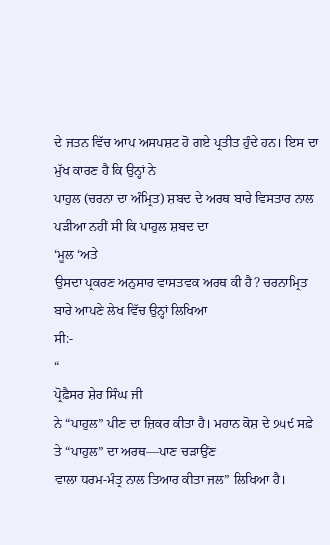ਦੇ ਜਤਨ ਵਿੱਚ ਆਪ ਅਸਪਸ਼ਟ ਹੋ ਗਏ ਪ੍ਰਤੀਤ ਹੁੰਦੇ ਹਨ। ਇਸ ਦਾ ਮੁੱਖ ਕਾਰਣ ਹੈ ਕਿ ਉਨ੍ਹਾਂ ਨੇ
ਪਾਹੁਲ (ਚਰਨਾ ਦਾ ਅੰਮ੍ਰਿਤ) ਸ਼ਬਦ ਦੇ ਅਰਥ ਬਾਰੇ ਵਿਸਤਾਰ ਨਾਲ ਪੜੀਆ ਨਹੀਂ ਸੀ ਕਿ ਪਾਹੁਲ ਸ਼ਬਦ ਦਾ
‘ਮੂਲ ‘ਅਤੇ
ਉਸਦਾ ਪ੍ਰਕਰਣ ਅਨੁਸਾਰ ਵਾਸਤਵਕ ਅਰਥ ਕੀ ਹੈ? ਚਰਨਾਮ੍ਰਿਤ ਬਾਰੇ ਆਪਣੇ ਲੇਖ ਵਿੱਚ ਉਨ੍ਹਾਂ ਲਿਖਿਆ
ਸੀ:-
“
ਪ੍ਰੋਫ਼ੈਸਰ ਸ਼ੇਰ ਸਿੰਘ ਜੀ
ਨੇ “ਪਾਹੁਲ” ਪੀਣ ਦਾ ਜ਼ਿਕਰ ਕੀਤਾ ਹੈ। ਮਹਾਨ ਕੋਸ਼ ਦੇ ੭੫੯ ਸਫ਼ੇ ਤੇ “ਪਾਹੁਲ” ਦਾ ਅਰਥ—ਪਾਣ ਚੜਾਉਂਣ
ਵਾਲਾ ਧਰਮ-ਮੰਤ੍ਰ ਨਾਲ ਤਿਆਰ ਕੀਤਾ ਜਲ” ਲਿਖਿਆ ਹੈ।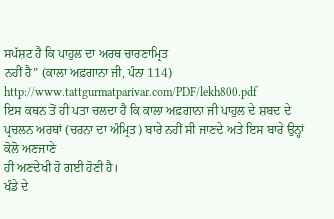ਸਪੱਸ਼ਟ ਹੈ ਕਿ ਪਾਹੁਲ ਦਾ ਅਰਥ ਚਾਰਣਾਮ੍ਰਿਤ
ਨਹੀਂ ਹੈ” (ਕਾਲਾ ਅਫ਼ਗਾਨਾ ਜੀ, ਪੰਨਾ 114)
http://www.tattgurmatparivar.com/PDF/lekh800.pdf
ਇਸ ਕਥਨ ਤੋਂ ਹੀ ਪਤਾ ਚਲਦਾ ਹੈ ਕਿ ਕਾਲਾ ਅਫ਼ਗਾਨਾ ਜੀ ਪਾਹੁਲ ਦੇ ਸ਼ਬਦ ਦੇ
ਪ੍ਰਚਲਨ ਅਰਥਾਂ (ਚਰਨਾ ਦਾ ਅੰਮ੍ਰਿਤ) ਬਾਰੇ ਨਹੀਂ ਸੀ ਜਾਣਦੇ ਅਤੇ ਇਸ ਬਾਰੇ ਉਨ੍ਹਾਂ ਕੋਲੋ ਅਣਜਾਣੇ
ਹੀ ਅਣਦੇਖੀ ਹੋ ਗਈ ਹੋਣੀ ਹੈ।
ਖੰਡੇ ਦੇ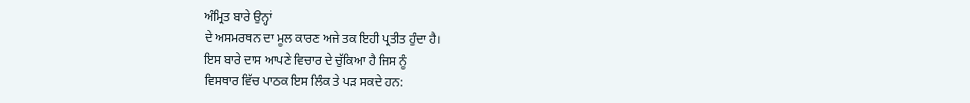ਅੰਮ੍ਰਿਤ ਬਾਰੇ ਉਨ੍ਹਾਂ
ਦੇ ਅਸਮਰਥਨ ਦਾ ਮੂਲ ਕਾਰਣ ਅਜੇ ਤਕ ਇਹੀ ਪ੍ਰਤੀਤ ਹੁੰਦਾ ਹੈ।
ਇਸ ਬਾਰੇ ਦਾਸ ਆਪਣੇ ਵਿਚਾਰ ਦੇ ਚੁੱਕਿਆ ਹੈ ਜਿਸ ਨੂੰ
ਵਿਸਥਾਰ ਵਿੱਚ ਪਾਠਕ ਇਸ ਲਿੰਕ ਤੇ ਪੜ ਸਕਦੇ ਹਨ: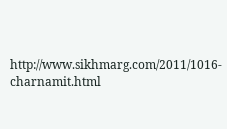http://www.sikhmarg.com/2011/1016-charnamit.html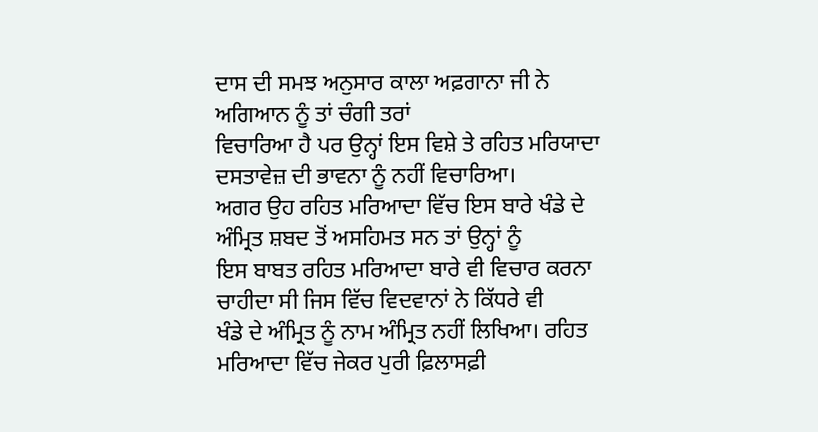ਦਾਸ ਦੀ ਸਮਝ ਅਨੁਸਾਰ ਕਾਲਾ ਅਫ਼ਗਾਨਾ ਜੀ ਨੇ ਅਗਿਆਨ ਨੂੰ ਤਾਂ ਚੰਗੀ ਤਰਾਂ
ਵਿਚਾਰਿਆ ਹੈ ਪਰ ਉਨ੍ਹਾਂ ਇਸ ਵਿਸ਼ੇ ਤੇ ਰਹਿਤ ਮਰਿਯਾਦਾ ਦਸਤਾਵੇਜ਼ ਦੀ ਭਾਵਨਾ ਨੂੰ ਨਹੀਂ ਵਿਚਾਰਿਆ।
ਅਗਰ ਉਹ ਰਹਿਤ ਮਰਿਆਦਾ ਵਿੱਚ ਇਸ ਬਾਰੇ ਖੰਡੇ ਦੇ ਅੰਮ੍ਰਿਤ ਸ਼ਬਦ ਤੋਂ ਅਸਹਿਮਤ ਸਨ ਤਾਂ ਉਨ੍ਹਾਂ ਨੂੰ
ਇਸ ਬਾਬਤ ਰਹਿਤ ਮਰਿਆਦਾ ਬਾਰੇ ਵੀ ਵਿਚਾਰ ਕਰਨਾ ਚਾਹੀਦਾ ਸੀ ਜਿਸ ਵਿੱਚ ਵਿਦਵਾਨਾਂ ਨੇ ਕਿੱਧਰੇ ਵੀ
ਖੰਡੇ ਦੇ ਅੰਮ੍ਰਿਤ ਨੂੰ ਨਾਮ ਅੰਮ੍ਰਿਤ ਨਹੀਂ ਲਿਖਿਆ। ਰਹਿਤ ਮਰਿਆਦਾ ਵਿੱਚ ਜੇਕਰ ਪੁਰੀ ਫ਼ਿਲਾਸਫ਼ੀ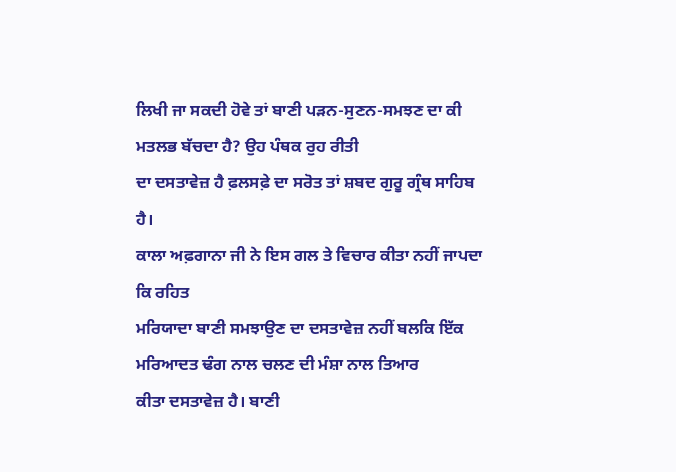ਲਿਖੀ ਜਾ ਸਕਦੀ ਹੋਵੇ ਤਾਂ ਬਾਣੀ ਪੜਨ-ਸੁਣਨ-ਸਮਝਣ ਦਾ ਕੀ ਮਤਲਭ ਬੱਚਦਾ ਹੈ? ਉਹ ਪੰਥਕ ਰੁਹ ਰੀਤੀ
ਦਾ ਦਸਤਾਵੇਜ਼ ਹੈ ਫ਼ਲਸਫ਼ੇ ਦਾ ਸਰੋਤ ਤਾਂ ਸ਼ਬਦ ਗੁਰੂ ਗ੍ਰੰਥ ਸਾਹਿਬ ਹੈ।
ਕਾਲਾ ਅਫ਼ਗਾਨਾ ਜੀ ਨੇ ਇਸ ਗਲ ਤੇ ਵਿਚਾਰ ਕੀਤਾ ਨਹੀਂ ਜਾਪਦਾ ਕਿ ਰਹਿਤ
ਮਰਿਯਾਦਾ ਬਾਣੀ ਸਮਝਾਉਣ ਦਾ ਦਸਤਾਵੇਜ਼ ਨਹੀਂ ਬਲਕਿ ਇੱਕ ਮਰਿਆਦਤ ਢੰਗ ਨਾਲ ਚਲਣ ਦੀ ਮੰਸ਼ਾ ਨਾਲ ਤਿਆਰ
ਕੀਤਾ ਦਸਤਾਵੇਜ਼ ਹੈ। ਬਾਣੀ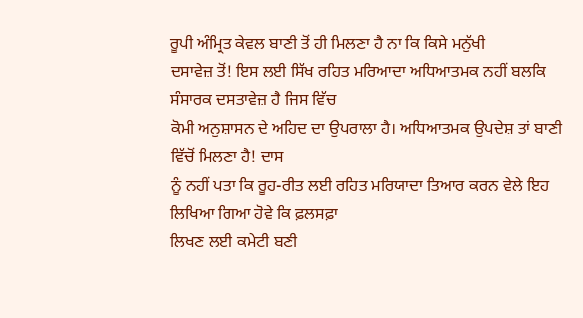ਰੂਪੀ ਅੰਮ੍ਰਿਤ ਕੇਵਲ ਬਾਣੀ ਤੋਂ ਹੀ ਮਿਲਣਾ ਹੈ ਨਾ ਕਿ ਕਿਸੇ ਮਨੁੱਖੀ
ਦਸਾਵੇਜ਼ ਤੋਂ! ਇਸ ਲਈ ਸਿੱਖ ਰਹਿਤ ਮਰਿਆਦਾ ਅਧਿਆਤਮਕ ਨਹੀਂ ਬਲਕਿ ਸੰਸਾਰਕ ਦਸਤਾਵੇਜ਼ ਹੈ ਜਿਸ ਵਿੱਚ
ਕੋਮੀ ਅਨੁਸ਼ਾਸਨ ਦੇ ਅਹਿਦ ਦਾ ਉਪਰਾਲਾ ਹੈ। ਅਧਿਆਤਮਕ ਉਪਦੇਸ਼ ਤਾਂ ਬਾਣੀ ਵਿੱਚੋਂ ਮਿਲਣਾ ਹੈ! ਦਾਸ
ਨੂੰ ਨਹੀਂ ਪਤਾ ਕਿ ਰੂਹ-ਰੀਤ ਲਈ ਰਹਿਤ ਮਰਿਯਾਦਾ ਤਿਆਰ ਕਰਨ ਵੇਲੇ ਇਹ ਲਿਖਿਆ ਗਿਆ ਹੋਵੇ ਕਿ ਫ਼ਲਸਫ਼ਾ
ਲਿਖਣ ਲਈ ਕਮੇਟੀ ਬਣੀ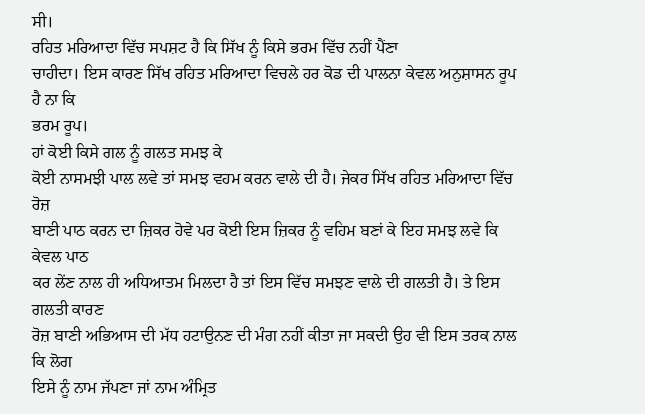ਸੀ।
ਰਹਿਤ ਮਰਿਆਦਾ ਵਿੱਚ ਸਪਸ਼ਟ ਹੈ ਕਿ ਸਿੱਖ ਨੂੰ ਕਿਸੇ ਭਰਮ ਵਿੱਚ ਨਹੀਂ ਪੈਂਣਾ
ਚਾਹੀਦਾ। ਇਸ ਕਾਰਣ ਸਿੱਖ ਰਹਿਤ ਮਰਿਆਦਾ ਵਿਚਲੇ ਹਰ ਕੋਡ ਦੀ ਪਾਲਨਾ ਕੇਵਲ ਅਨੁਸ਼ਾਸਨ ਰੂਪ ਹੈ ਨਾ ਕਿ
ਭਰਮ ਰੂਪ।
ਹਾਂ ਕੋਈ ਕਿਸੇ ਗਲ ਨੂੰ ਗਲਤ ਸਮਝ ਕੇ
ਕੋਈ ਨਾਸਮਝੀ ਪਾਲ ਲਵੇ ਤਾਂ ਸਮਝ ਵਹਮ ਕਰਨ ਵਾਲੇ ਦੀ ਹੈ। ਜੇਕਰ ਸਿੱਖ ਰਹਿਤ ਮਰਿਆਦਾ ਵਿੱਚ ਰੋਜ਼
ਬਾਣੀ ਪਾਠ ਕਰਨ ਦਾ ਜ਼ਿਕਰ ਹੋਵੇ ਪਰ ਕੋਈ ਇਸ ਜ਼ਿਕਰ ਨੂੰ ਵਹਿਮ ਬਣਾਂ ਕੇ ਇਹ ਸਮਝ ਲਵੇ ਕਿ ਕੇਵਲ ਪਾਠ
ਕਰ ਲੇਂਣ ਨਾਲ ਹੀ ਅਧਿਆਤਮ ਮਿਲਦਾ ਹੈ ਤਾਂ ਇਸ ਵਿੱਚ ਸਮਝਣ ਵਾਲੇ ਦੀ ਗਲਤੀ ਹੈ। ਤੇ ਇਸ ਗਲਤੀ ਕਾਰਣ
ਰੋਜ਼ ਬਾਣੀ ਅਭਿਆਸ ਦੀ ਮੱਧ ਹਟਾਉਨਣ ਦੀ ਮੰਗ ਨਹੀਂ ਕੀਤਾ ਜਾ ਸਕਦੀ ਉਹ ਵੀ ਇਸ ਤਰਕ ਨਾਲ ਕਿ ਲੋਗ
ਇਸੇ ਨੂੰ ਨਾਮ ਜੱਪਣਾ ਜਾਂ ਨਾਮ ਅੰਮ੍ਰਿਤ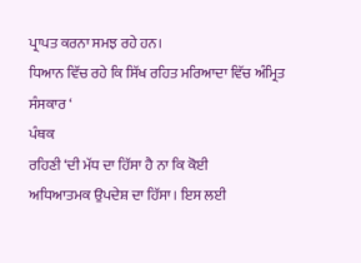ਪ੍ਰਾਪਤ ਕਰਨਾ ਸਮਝ ਰਹੇ ਹਨ।
ਧਿਆਨ ਵਿੱਚ ਰਹੇ ਕਿ ਸਿੱਖ ਰਹਿਤ ਮਰਿਆਦਾ ਵਿੱਚ ਅੰਮ੍ਰਿਤ ਸੰਸਕਾਰ ‘
ਪੰਥਕ
ਰਹਿਣੀ ‘ਦੀ ਮੱਧ ਦਾ ਹਿੱਸਾ ਹੈ ਨਾ ਕਿ ਕੋਈ
ਅਧਿਆਤਮਕ ਉਪਦੇਸ਼ ਦਾ ਹਿੱਸਾ। ਇਸ ਲਈ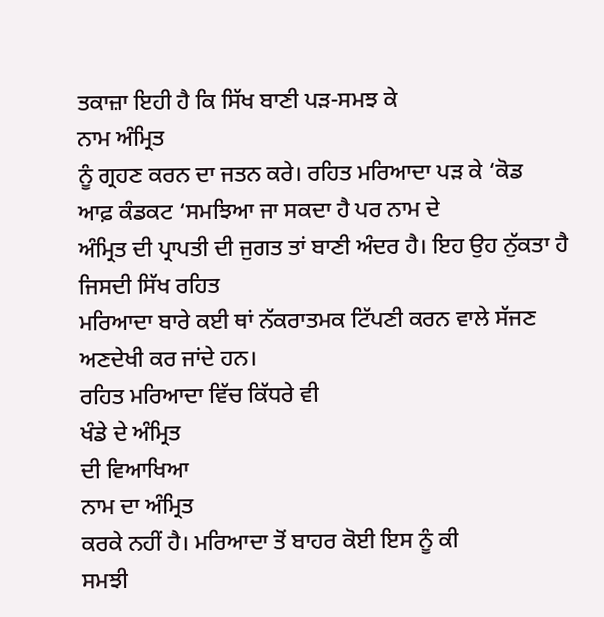ਤਕਾਜ਼ਾ ਇਹੀ ਹੈ ਕਿ ਸਿੱਖ ਬਾਣੀ ਪੜ-ਸਮਝ ਕੇ
ਨਾਮ ਅੰਮ੍ਰਿਤ
ਨੂੰ ਗ੍ਰਹਣ ਕਰਨ ਦਾ ਜਤਨ ਕਰੇ। ਰਹਿਤ ਮਰਿਆਦਾ ਪੜ ਕੇ ‘ਕੋਡ
ਆਫ਼ ਕੰਡਕਟ ‘ਸਮਝਿਆ ਜਾ ਸਕਦਾ ਹੈ ਪਰ ਨਾਮ ਦੇ
ਅੰਮ੍ਰਿਤ ਦੀ ਪ੍ਰਾਪਤੀ ਦੀ ਜੁਗਤ ਤਾਂ ਬਾਣੀ ਅੰਦਰ ਹੈ। ਇਹ ਉਹ ਨੁੱਕਤਾ ਹੈ ਜਿਸਦੀ ਸਿੱਖ ਰਹਿਤ
ਮਰਿਆਦਾ ਬਾਰੇ ਕਈ ਥਾਂ ਨੱਕਰਾਤਮਕ ਟਿੱਪਣੀ ਕਰਨ ਵਾਲੇ ਸੱਜਣ ਅਣਦੇਖੀ ਕਰ ਜਾਂਦੇ ਹਨ।
ਰਹਿਤ ਮਰਿਆਦਾ ਵਿੱਚ ਕਿੱਧਰੇ ਵੀ
ਖੰਡੇ ਦੇ ਅੰਮ੍ਰਿਤ
ਦੀ ਵਿਆਖਿਆ
ਨਾਮ ਦਾ ਅੰਮ੍ਰਿਤ
ਕਰਕੇ ਨਹੀਂ ਹੈ। ਮਰਿਆਦਾ ਤੋਂ ਬਾਹਰ ਕੋਈ ਇਸ ਨੂੰ ਕੀ
ਸਮਝੀ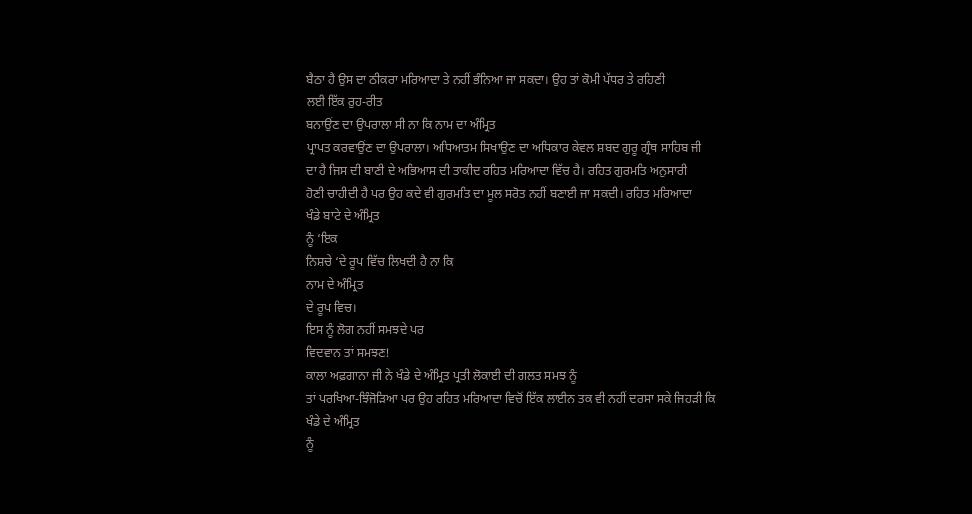ਬੈਠਾ ਹੈ ਉਸ ਦਾ ਠੀਕਰਾ ਮਰਿਆਦਾ ਤੇ ਨਹੀਂ ਭੰਨਿਆ ਜਾ ਸਕਦਾ। ਉਹ ਤਾਂ ਕੋਮੀ ਪੱਧਰ ਤੇ ਰਹਿਣੀ
ਲਈ ਇੱਕ ਰੁਹ-ਰੀਤ
ਬਨਾਉਂਣ ਦਾ ਉਪਰਾਲਾ ਸੀ ਨਾ ਕਿ ਨਾਮ ਦਾ ਅੰਮ੍ਰਿਤ
ਪ੍ਰਾਪਤ ਕਰਵਾਉਂਣ ਦਾ ਉਪਰਾਲਾ। ਅਧਿਆਤਮ ਸਿਖਾਉਣ ਦਾ ਅਧਿਕਾਰ ਕੇਵਲ ਸ਼ਬਦ ਗੁਰੂ ਗ੍ਰੰਥ ਸਾਹਿਬ ਜੀ
ਦਾ ਹੈ ਜਿਸ ਦੀ ਬਾਣੀ ਦੇ ਅਭਿਆਸ ਦੀ ਤਾਕੀਦ ਰਹਿਤ ਮਰਿਆਦਾ ਵਿੱਚ ਹੈ। ਰਹਿਤ ਗੁਰਮਤਿ ਅਨੁਸਾਰੀ
ਹੋਣੀ ਚਾਹੀਦੀ ਹੈ ਪਰ ਉਹ ਕਦੇ ਵੀ ਗੁਰਮਤਿ ਦਾ ਮੂਲ ਸਰੋਤ ਨਹੀਂ ਬਣਾਈ ਜਾ ਸਕਦੀ। ਰਹਿਤ ਮਰਿਆਦਾ
ਖੰਡੇ ਬਾਟੇ ਦੇ ਅੰਮ੍ਰਿਤ
ਨੂੰ ‘ਇਕ
ਨਿਸ਼ਚੇ ‘ਦੇ ਰੂਪ ਵਿੱਚ ਲਿਖਦੀ ਹੈ ਨਾ ਕਿ
ਨਾਮ ਦੇ ਅੰਮ੍ਰਿਤ
ਦੇ ਰੂਪ ਵਿਚ।
ਇਸ ਨੂੰ ਲੋਗ ਨਹੀਂ ਸਮਝਦੇ ਪਰ
ਵਿਦਵਾਨ ਤਾਂ ਸਮਝਣ!
ਕਾਲਾ ਅਫ਼ਗਾਨਾ ਜੀ ਨੇ ਖੰਡੇ ਦੇ ਅੰਮ੍ਰਿਤ ਪ੍ਰਤੀ ਲੋਕਾਈ ਦੀ ਗਲਤ ਸਮਝ ਨੂੰ
ਤਾਂ ਪਰਖਿਆ-ਝਿੰਜੋੜਿਆ ਪਰ ਉਹ ਰਹਿਤ ਮਰਿਆਦਾ ਵਿਚੋਂ ਇੱਕ ਲਾਈਨ ਤਕ ਵੀ ਨਹੀਂ ਦਰਸਾ ਸਕੇ ਜਿਹੜੀ ਕਿ
ਖੰਡੇ ਦੇ ਅੰਮ੍ਰਿਤ
ਨੂੰ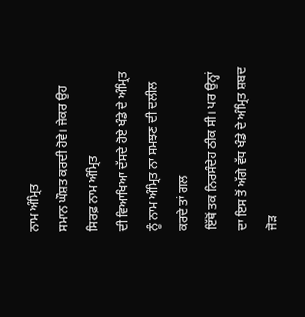ਨਾਮ ਅੰਮ੍ਰਿਤ
ਸਮਾਨ ਘੌਸ਼ਤ ਕਰਦੀ ਹੋਵੇ। ਜੇਕਰ ਉਹ ਸਿਰਫ਼ ਨਾਮ ਅੰਮ੍ਰਿਤ
ਦੀ ਵਿਆਖਿਆ ਦੱਸਦੇ ਹੋਏ ਖੰਡੇ ਦੇ ਅੰਮ੍ਰਿਤ ਨੂੰ ਨਾਮ ਅੰਮ੍ਰਿਤ ਨਾ ਸਮਝਣ ਦੀ ਦਲੀਲ ਕਰਦੇ ਤਾਂ ਗਲ
ਇੱਥੋਂ ਤਕ ਨਿਰਸੰਦੇਹ ਠੀਕ ਸੀ। ਪਰ ਉਨ੍ਹਾਂ ਦਾ ਇਸ ਤੋਂ ਅੱਗੇ ਵੱਧ ਖੰਡੇ ਦੇ ਅੰਮ੍ਰਿਤ ਸ਼ਬਦ ਜੋੜ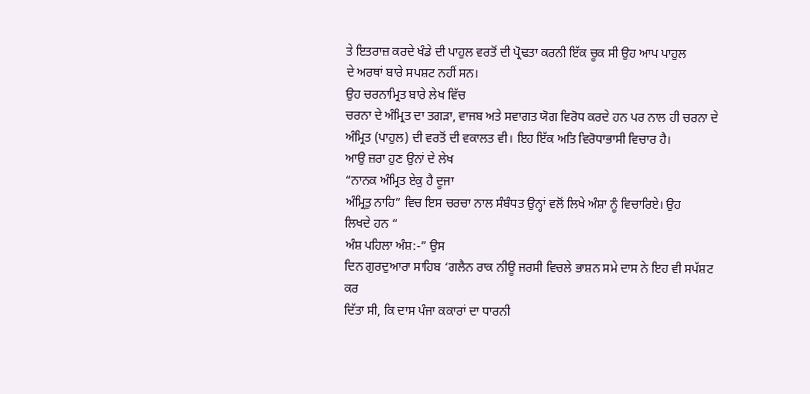ਤੇ ਇਤਰਾਜ਼ ਕਰਦੇ ਖੰਡੇ ਦੀ ਪਾਹੁਲ ਵਰਤੋਂ ਦੀ ਪ੍ਰੋਢਤਾ ਕਰਨੀ ਇੱਕ ਚੂਕ ਸੀ ਉਹ ਆਪ ਪਾਹੁਲ
ਦੇ ਅਰਥਾਂ ਬਾਰੇ ਸਪਸ਼ਟ ਨਹੀਂ ਸਨ।
ਉਹ ਚਰਨਾਮ੍ਰਿਤ ਬਾਰੇ ਲੇਖ ਵਿੱਚ
ਚਰਨਾ ਦੇ ਅੰਮ੍ਰਿਤ ਦਾ ਤਗੜਾ, ਵਾਜਬ ਅਤੇ ਸਵਾਗਤ ਯੋਗ ਵਿਰੋਧ ਕਰਦੇ ਹਨ ਪਰ ਨਾਲ ਹੀ ਚਰਨਾ ਦੇ
ਅੰਮ੍ਰਿਤ (ਪਾਹੁਲ) ਦੀ ਵਰਤੋਂ ਦੀ ਵਕਾਲਤ ਵੀ। ਇਹ ਇੱਕ ਅਤਿ ਵਿਰੋਧਾਭਾਸੀ ਵਿਚਾਰ ਹੈ।
ਆਉ ਜ਼ਰਾ ਹੁਣ ਉਨਾਂ ਦੇ ਲੇਖ
“ਨਾਨਕ ਅੰਮ੍ਰਿਤ ਏਕੁ ਹੈ ਦੂਜਾ
ਅੰਮ੍ਰਿਤੁ ਨਾਹਿ” ਵਿਚ ਇਸ ਚਰਚਾ ਨਾਲ ਸੰਬੰਧਤ ਉਨ੍ਹਾਂ ਵਲੋਂ ਲਿਖੇ ਅੰਸ਼ਾ ਨੂੰ ਵਿਚਾਰਿਏ। ਉਹ
ਲਿਖਦੇ ਹਨ “
ਅੰਸ਼ ਪਹਿਲਾ ਅੰਸ਼:-” ਉਸ
ਦਿਨ ਗੁਰਦੁਆਰਾ ਸਾਹਿਬ ‘ਗਲੈਨ ਰਾਕ ਨੀਊ ਜਰਸੀ ਵਿਚਲੇ ਭਾਸ਼ਨ ਸਮੇ ਦਾਸ ਨੇ ਇਹ ਵੀ ਸਪੱਸ਼ਟ ਕਰ
ਦਿੱਤਾ ਸੀ, ਕਿ ਦਾਸ ਪੰਜਾ ਕਕਾਰਾਂ ਦਾ ਧਾਰਨੀ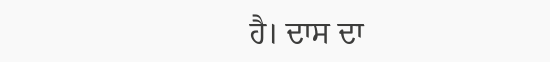ਹੈ। ਦਾਸ ਦਾ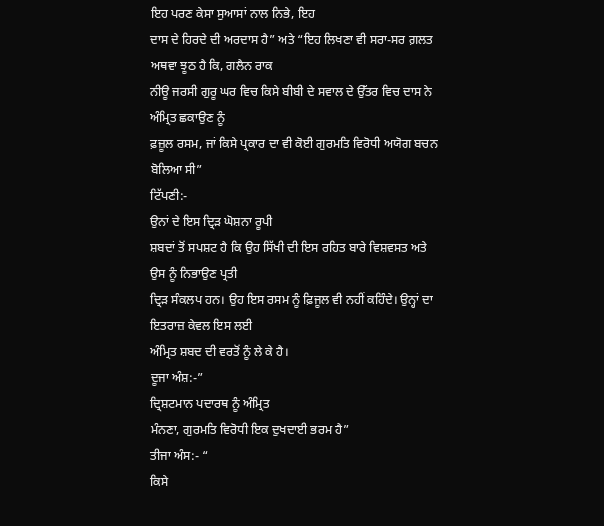ਇਹ ਪਰਣ ਕੇਸਾ ਸੁਆਸਾਂ ਨਾਲ ਨਿਭੇ, ਇਹ
ਦਾਸ ਦੇ ਹਿਰਦੇ ਦੀ ਅਰਦਾਸ ਹੈ” ਅਤੇ “ਇਹ ਲਿਖਣਾ ਵੀ ਸਰਾ-ਸਰ ਗ਼ਲਤ ਅਥਵਾ ਝੂਠ ਹੈ ਕਿ, ਗਲੈਨ ਰਾਕ
ਨੀਊ ਜਰਸੀ ਗੁਰੂ ਘਰ ਵਿਚ ਕਿਸੇ ਬੀਬੀ ਦੇ ਸਵਾਲ ਦੇ ਉੱਤਰ ਵਿਚ ਦਾਸ ਨੇ ਅੰਮ੍ਰਿਤ ਛਕਾਉਣ ਨੂੰ
ਫ਼ਜ਼ੂਲ ਰਸਮ, ਜਾਂ ਕਿਸੇ ਪ੍ਰਕਾਰ ਦਾ ਵੀ ਕੋਈ ਗੁਰਮਤਿ ਵਿਰੋਧੀ ਅਯੋਗ ਬਚਨ ਬੋਲਿਆ ਸੀ”
ਟਿੱਪਣੀ:-
ਉਨਾਂ ਦੇ ਇਸ ਦ੍ਰਿੜ ਘੋਸ਼ਨਾ ਰੂਪੀ
ਸ਼ਬਦਾਂ ਤੋਂ ਸਪਸ਼ਟ ਹੈ ਕਿ ਉਹ ਸਿੱਖੀ ਦੀ ਇਸ ਰਹਿਤ ਬਾਰੇ ਵਿਸ਼ਵਸਤ ਅਤੇ ਉਸ ਨੂੰ ਨਿਭਾਉਣ ਪ੍ਰਤੀ
ਦ੍ਰਿੜ ਸੰਕਲਪ ਹਨ। ਉਹ ਇਸ ਰਸਮ ਨੂੰ ਫ਼ਿਜੂਲ ਵੀ ਨਹੀਂ ਕਹਿੰਦੇ। ਉਨ੍ਹਾਂ ਦਾ ਇਤਰਾਜ਼ ਕੇਵਲ ਇਸ ਲਈ
ਅੰਮ੍ਰਿਤ ਸ਼ਬਦ ਦੀ ਵਰਤੋਂ ਨੂੰ ਲੇ ਕੇ ਹੈ।
ਦੂਜਾ ਅੰਸ਼:-”
ਦ੍ਰਿਸ਼ਟਮਾਨ ਪਦਾਰਥ ਨੂੰ ਅੰਮ੍ਰਿਤ
ਮੰਨਣਾ, ਗੁਰਮਤਿ ਵਿਰੋਧੀ ਇਕ ਦੁਖਦਾਈ ਭਰਮ ਹੈ”
ਤੀਜਾ ਅੰਸ:- “
ਕਿਸੇ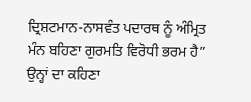ਦ੍ਰਿਸ਼ਟਮਾਨ-ਨਾਸਵੰਤ ਪਦਾਰਥ ਨੂੰ ਅੰਮ੍ਰਿਤ ਮੰਨ ਬਹਿਣਾ ਗੁਰਮਤਿ ਵਿਰੋਧੀ ਭਰਮ ਹੈ”
ਉਨ੍ਹਾਂ ਦਾ ਕਹਿਣਾ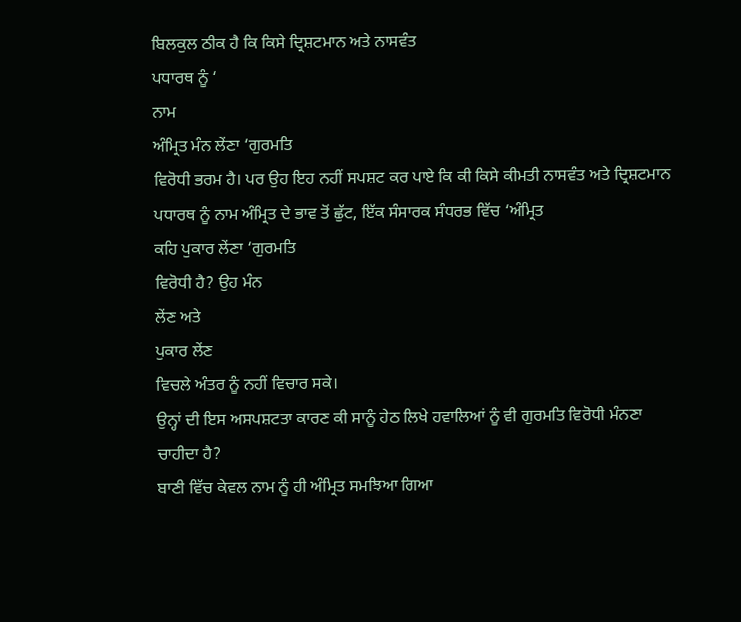ਬਿਲਕੁਲ ਠੀਕ ਹੈ ਕਿ ਕਿਸੇ ਦ੍ਰਿਸ਼ਟਮਾਨ ਅਤੇ ਨਾਸਵੰਤ
ਪਧਾਰਥ ਨੂੰ ‘
ਨਾਮ
ਅੰਮ੍ਰਿਤ ਮੰਨ ਲੇਂਣਾ ‘ਗੁਰਮਤਿ
ਵਿਰੋਧੀ ਭਰਮ ਹੈ। ਪਰ ਉਹ ਇਹ ਨਹੀਂ ਸਪਸ਼ਟ ਕਰ ਪਾਏ ਕਿ ਕੀ ਕਿਸੇ ਕੀਮਤੀ ਨਾਸਵੰਤ ਅਤੇ ਦ੍ਰਿਸ਼ਟਮਾਨ
ਪਧਾਰਥ ਨੂੰ ਨਾਮ ਅੰਮ੍ਰਿਤ ਦੇ ਭਾਵ ਤੋਂ ਛੁੱਟ, ਇੱਕ ਸੰਸਾਰਕ ਸੰਧਰਭ ਵਿੱਚ ‘ਅੰਮ੍ਰਿਤ
ਕਹਿ ਪੁਕਾਰ ਲੇਂਣਾ ‘ਗੁਰਮਤਿ
ਵਿਰੋਧੀ ਹੈ? ਉਹ ਮੰਨ
ਲੇਂਣ ਅਤੇ
ਪੁਕਾਰ ਲੇਂਣ
ਵਿਚਲੇ ਅੰਤਰ ਨੂੰ ਨਹੀਂ ਵਿਚਾਰ ਸਕੇ।
ਉਨ੍ਹਾਂ ਦੀ ਇਸ ਅਸਪਸ਼ਟਤਾ ਕਾਰਣ ਕੀ ਸਾਨੂੰ ਹੇਠ ਲਿਖੇ ਹਵਾਲਿਆਂ ਨੂੰ ਵੀ ਗੁਰਮਤਿ ਵਿਰੋਧੀ ਮੰਨਣਾ
ਚਾਹੀਦਾ ਹੈ?
ਬਾਣੀ ਵਿੱਚ ਕੇਵਲ ਨਾਮ ਨੂੰ ਹੀ ਅੰਮ੍ਰਿਤ ਸਮਝਿਆ ਗਿਆ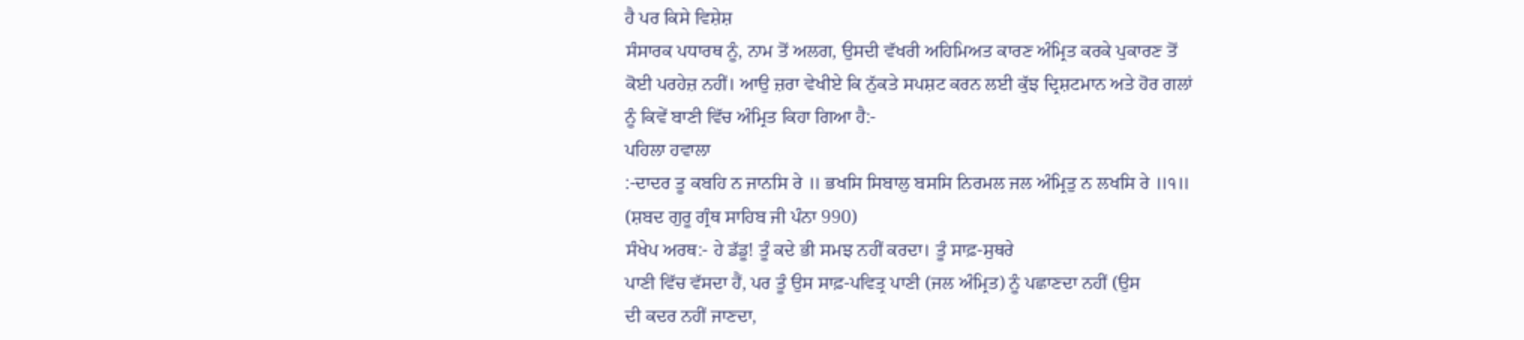ਹੈ ਪਰ ਕਿਸੇ ਵਿਸ਼ੇਸ਼
ਸੰਸਾਰਕ ਪਧਾਰਥ ਨੂੰ, ਨਾਮ ਤੋਂ ਅਲਗ, ਉਸਦੀ ਵੱਖਰੀ ਅਹਿਮਿਅਤ ਕਾਰਣ ਅੰਮ੍ਰਿਤ ਕਰਕੇ ਪੁਕਾਰਣ ਤੋਂ
ਕੋਈ ਪਰਹੇਜ਼ ਨਹੀਂ। ਆਉ ਜ਼ਰਾ ਵੇਖੀਏ ਕਿ ਨੁੱਕਤੇ ਸਪਸ਼ਟ ਕਰਨ ਲਈ ਕੁੱਝ ਦ੍ਰਿਸ਼ਟਮਾਨ ਅਤੇ ਹੋਰ ਗਲਾਂ
ਨੂੰ ਕਿਵੇਂ ਬਾਣੀ ਵਿੱਚ ਅੰਮ੍ਰਿਤ ਕਿਹਾ ਗਿਆ ਹੈ:-
ਪਹਿਲਾ ਹਵਾਲਾ
:-ਦਾਦਰ ਤੂ ਕਬਹਿ ਨ ਜਾਨਸਿ ਰੇ ॥ ਭਖਸਿ ਸਿਬਾਲੁ ਬਸਸਿ ਨਿਰਮਲ ਜਲ ਅੰਮ੍ਰਿਤੁ ਨ ਲਖਸਿ ਰੇ ॥੧॥
(ਸ਼ਬਦ ਗੁਰੂ ਗ੍ਰੰਥ ਸਾਹਿਬ ਜੀ ਪੰਨਾ 990)
ਸੰਖੇਪ ਅਰਥ:- ਹੇ ਡੱਡੂ! ਤੂੰ ਕਦੇ ਭੀ ਸਮਝ ਨਹੀਂ ਕਰਦਾ। ਤੂੰ ਸਾਫ਼-ਸੁਥਰੇ
ਪਾਣੀ ਵਿੱਚ ਵੱਸਦਾ ਹੈਂ, ਪਰ ਤੂੰ ਉਸ ਸਾਫ਼-ਪਵਿਤ੍ਰ ਪਾਣੀ (ਜਲ ਅੰਮ੍ਰਿਤ) ਨੂੰ ਪਛਾਣਦਾ ਨਹੀਂ (ਉਸ
ਦੀ ਕਦਰ ਨਹੀਂ ਜਾਣਦਾ,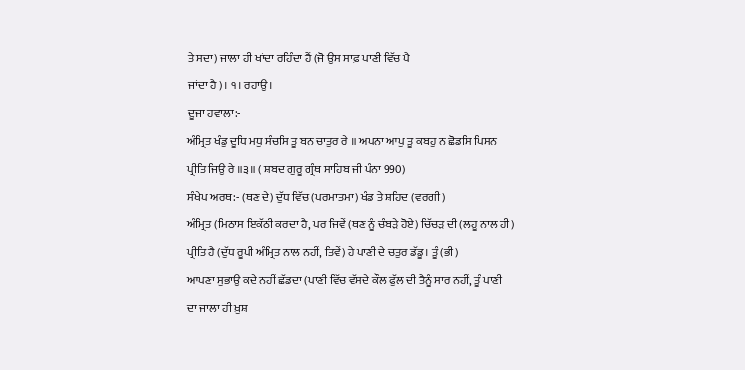ਤੇ ਸਦਾ) ਜਾਲਾ ਹੀ ਖਾਂਦਾ ਰਹਿੰਦਾ ਹੈਂ (ਜੋ ਉਸ ਸਾਫ਼ ਪਾਣੀ ਵਿੱਚ ਪੈ
ਜਾਂਦਾ ਹੈ)। ੧। ਰਹਾਉ।
ਦੂਜਾ ਹਵਾਲਾ:-
ਅੰਮ੍ਰਿਤ ਖੰਡੁ ਦੂਧਿ ਮਧੁ ਸੰਚਸਿ ਤੂ ਬਨ ਚਾਤੁਰ ਰੇ ॥ ਅਪਨਾ ਆਪੁ ਤੂ ਕਬਹੁ ਨ ਛੋਡਸਿ ਪਿਸਨ
ਪ੍ਰੀਤਿ ਜਿਉ ਰੇ ॥੩॥ ( ਸ਼ਬਦ ਗੁਰੂ ਗ੍ਰੰਥ ਸਾਹਿਬ ਜੀ ਪੰਨਾ 990)
ਸੰਖੇਪ ਅਰਥ:- (ਥਣ ਦੇ) ਦੁੱਧ ਵਿੱਚ (ਪਰਮਾਤਮਾ) ਖੰਡ ਤੇ ਸ਼ਹਿਦ (ਵਰਗੀ)
ਅੰਮ੍ਰਿਤ (ਮਿਠਾਸ ਇਕੱਠੀ ਕਰਦਾ ਹੈ, ਪਰ ਜਿਵੇਂ (ਥਣ ਨੂੰ ਚੰਬੜੇ ਹੋਏ) ਚਿੱਚੜ ਦੀ (ਲਹੂ ਨਾਲ ਹੀ)
ਪ੍ਰੀਤਿ ਹੈ (ਦੁੱਧ ਰੂਪੀ ਅੰਮ੍ਰਿਤ ਨਾਲ ਨਹੀਂ, ਤਿਵੇਂ) ਹੇ ਪਾਣੀ ਦੇ ਚਤੁਰ ਡੱਡੂ। ਤੂੰ (ਭੀ)
ਆਪਣਾ ਸੁਭਾਉ ਕਦੇ ਨਹੀਂ ਛੱਡਦਾ (ਪਾਣੀ ਵਿੱਚ ਵੱਸਦੇ ਕੌਲ ਫੁੱਲ ਦੀ ਤੈਨੂੰ ਸਾਰ ਨਹੀਂ, ਤੂੰ ਪਾਣੀ
ਦਾ ਜਾਲਾ ਹੀ ਖ਼ੁਸ਼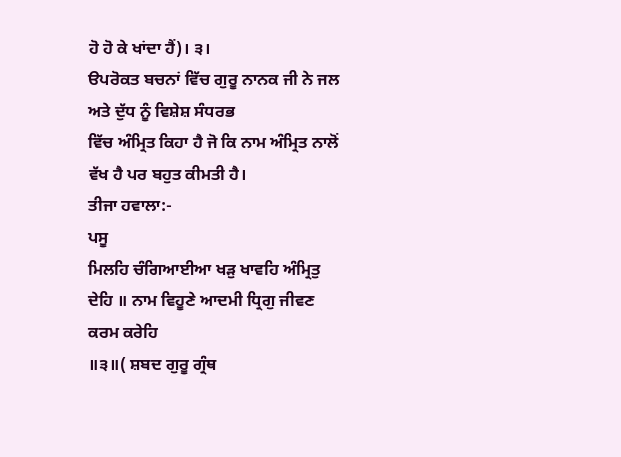ਹੋ ਹੋ ਕੇ ਖਾਂਦਾ ਹੈਂ)। ੩।
ੳਪਰੋਕਤ ਬਚਨਾਂ ਵਿੱਚ ਗੁਰੂ ਨਾਨਕ ਜੀ ਨੇ ਜਲ ਅਤੇ ਦੁੱਧ ਨੂੰ ਵਿਸ਼ੇਸ਼ ਸੰਧਰਭ
ਵਿੱਚ ਅੰਮ੍ਰਿਤ ਕਿਹਾ ਹੈ ਜੋ ਕਿ ਨਾਮ ਅੰਮ੍ਰਿਤ ਨਾਲੋਂ ਵੱਖ ਹੈ ਪਰ ਬਹੁਤ ਕੀਮਤੀ ਹੈ।
ਤੀਜਾ ਹਵਾਲਾ:-
ਪਸੂ
ਮਿਲਹਿ ਚੰਗਿਆਈਆ ਖੜੁ ਖਾਵਹਿ ਅੰਮ੍ਰਿਤੁ ਦੇਹਿ ॥ ਨਾਮ ਵਿਹੂਣੇ ਆਦਮੀ ਧ੍ਰਿਗੁ ਜੀਵਣ ਕਰਮ ਕਰੇਹਿ
॥੩॥( ਸ਼ਬਦ ਗੁਰੂ ਗ੍ਰੰਥ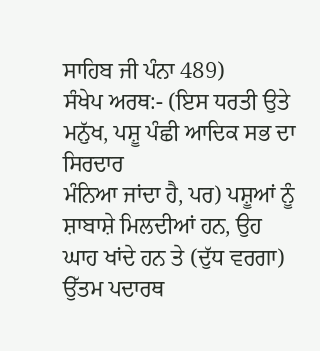ਸਾਹਿਬ ਜੀ ਪੰਨਾ 489)
ਸੰਖੇਪ ਅਰਥ:- (ਇਸ ਧਰਤੀ ਉਤੇ ਮਨੁੱਖ, ਪਸ਼ੂ ਪੰਛੀ ਆਦਿਕ ਸਭ ਦਾ ਸਿਰਦਾਰ
ਮੰਨਿਆ ਜਾਂਦਾ ਹੈ, ਪਰ) ਪਸ਼ੂਆਂ ਨੂੰ ਸ਼ਾਬਾਸ਼ੇ ਮਿਲਦੀਆਂ ਹਨ, ਉਹ ਘਾਹ ਖਾਂਦੇ ਹਨ ਤੇ (ਦੁੱਧ ਵਰਗਾ)
ਉੱਤਮ ਪਦਾਰਥ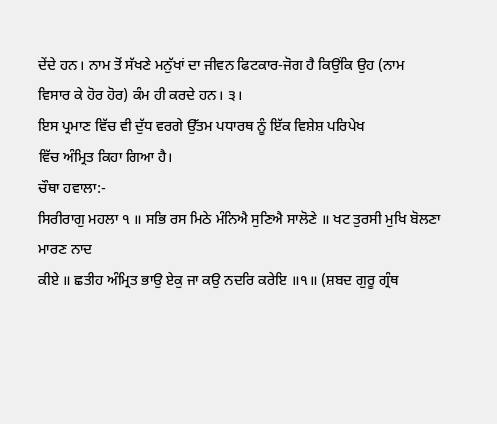ਦੇਂਦੇ ਹਨ। ਨਾਮ ਤੋਂ ਸੱਖਣੇ ਮਨੁੱਖਾਂ ਦਾ ਜੀਵਨ ਫਿਟਕਾਰ-ਜੋਗ ਹੈ ਕਿਉਂਕਿ ਉਹ (ਨਾਮ
ਵਿਸਾਰ ਕੇ ਹੋਰ ਹੋਰ) ਕੰਮ ਹੀ ਕਰਦੇ ਹਨ। ੩।
ਇਸ ਪ੍ਰਮਾਣ ਵਿੱਚ ਵੀ ਦੁੱਧ ਵਰਗੇ ਉੱਤਮ ਪਧਾਰਥ ਨੂੰ ਇੱਕ ਵਿਸ਼ੇਸ਼ ਪਰਿਪੇਖ
ਵਿੱਚ ਅੰਮ੍ਰਿਤ ਕਿਹਾ ਗਿਆ ਹੈ।
ਚੌਥਾ ਹਵਾਲਾ:-
ਸਿਰੀਰਾਗੁ ਮਹਲਾ ੧ ॥ ਸਭਿ ਰਸ ਮਿਠੇ ਮੰਨਿਐ ਸੁਣਿਐ ਸਾਲੋਣੇ ॥ ਖਟ ਤੁਰਸੀ ਮੁਖਿ ਬੋਲਣਾ ਮਾਰਣ ਨਾਦ
ਕੀਏ ॥ ਛਤੀਹ ਅੰਮ੍ਰਿਤ ਭਾਉ ਏਕੁ ਜਾ ਕਉ ਨਦਰਿ ਕਰੇਇ ॥੧॥ (ਸ਼ਬਦ ਗੁਰੂ ਗ੍ਰੰਥ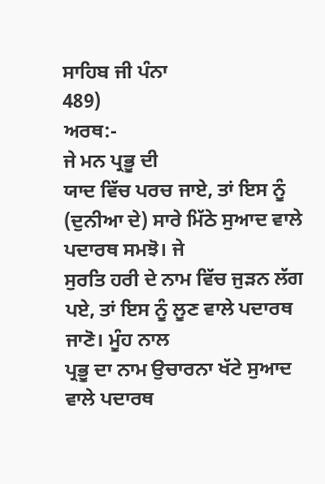ਸਾਹਿਬ ਜੀ ਪੰਨਾ
489)
ਅਰਥ:-
ਜੇ ਮਨ ਪ੍ਰਭੂ ਦੀ
ਯਾਦ ਵਿੱਚ ਪਰਚ ਜਾਏ, ਤਾਂ ਇਸ ਨੂੰ (ਦੁਨੀਆ ਦੇ) ਸਾਰੇ ਮਿੱਠੇ ਸੁਆਦ ਵਾਲੇ ਪਦਾਰਥ ਸਮਝੋ। ਜੇ
ਸੁਰਤਿ ਹਰੀ ਦੇ ਨਾਮ ਵਿੱਚ ਜੁੜਨ ਲੱਗ ਪਏ, ਤਾਂ ਇਸ ਨੂੰ ਲੂਣ ਵਾਲੇ ਪਦਾਰਥ ਜਾਣੋ। ਮੂੰਹ ਨਾਲ
ਪ੍ਰਭੂ ਦਾ ਨਾਮ ਉਚਾਰਨਾ ਖੱਟੇ ਸੁਆਦ ਵਾਲੇ ਪਦਾਰਥ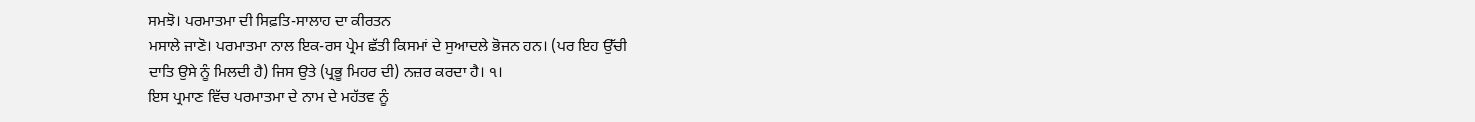ਸਮਝੋ। ਪਰਮਾਤਮਾ ਦੀ ਸਿਫ਼ਤਿ-ਸਾਲਾਹ ਦਾ ਕੀਰਤਨ
ਮਸਾਲੇ ਜਾਣੋ। ਪਰਮਾਤਮਾ ਨਾਲ ਇਕ-ਰਸ ਪ੍ਰੇਮ ਛੱਤੀ ਕਿਸਮਾਂ ਦੇ ਸੁਆਦਲੇ ਭੋਜਨ ਹਨ। (ਪਰ ਇਹ ਉੱਚੀ
ਦਾਤਿ ਉਸੇ ਨੂੰ ਮਿਲਦੀ ਹੈ) ਜਿਸ ਉਤੇ (ਪ੍ਰਭੂ ਮਿਹਰ ਦੀ) ਨਜ਼ਰ ਕਰਦਾ ਹੈ। ੧।
ਇਸ ਪ੍ਰਮਾਣ ਵਿੱਚ ਪਰਮਾਤਮਾ ਦੇ ਨਾਮ ਦੇ ਮਹੱਤਵ ਨੂੰ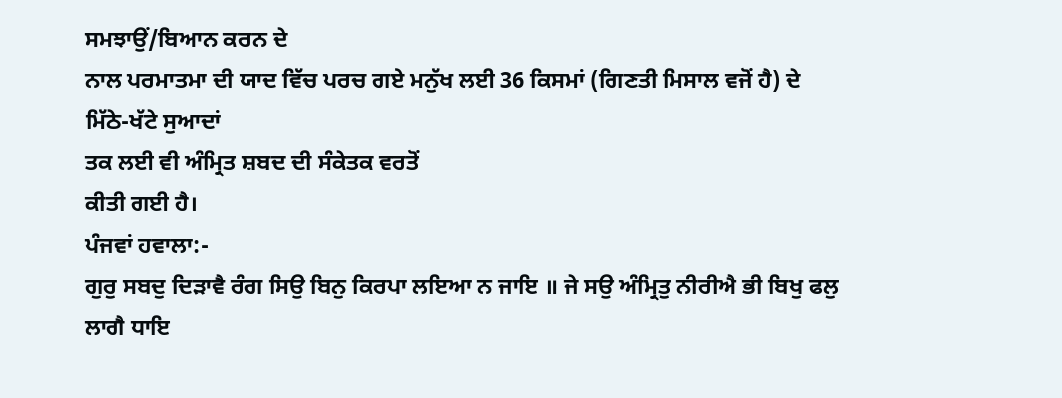ਸਮਝਾਉਂ/ਬਿਆਨ ਕਰਨ ਦੇ
ਨਾਲ ਪਰਮਾਤਮਾ ਦੀ ਯਾਦ ਵਿੱਚ ਪਰਚ ਗਏ ਮਨੁੱਖ ਲਈ 36 ਕਿਸਮਾਂ (ਗਿਣਤੀ ਮਿਸਾਲ ਵਜੋਂ ਹੈ) ਦੇ
ਮਿੱਠੇ-ਖੱਟੇ ਸੁਆਦਾਂ
ਤਕ ਲਈ ਵੀ ਅੰਮ੍ਰਿਤ ਸ਼ਬਦ ਦੀ ਸੰਕੇਤਕ ਵਰਤੋਂ
ਕੀਤੀ ਗਈ ਹੈ।
ਪੰਜਵਾਂ ਹਵਾਲਾ:-
ਗੁਰੁ ਸਬਦੁ ਦਿੜਾਵੈ ਰੰਗ ਸਿਉ ਬਿਨੁ ਕਿਰਪਾ ਲਇਆ ਨ ਜਾਇ ॥ ਜੇ ਸਉ ਅੰਮ੍ਰਿਤੁ ਨੀਰੀਐ ਭੀ ਬਿਖੁ ਫਲੁ
ਲਾਗੈ ਧਾਇ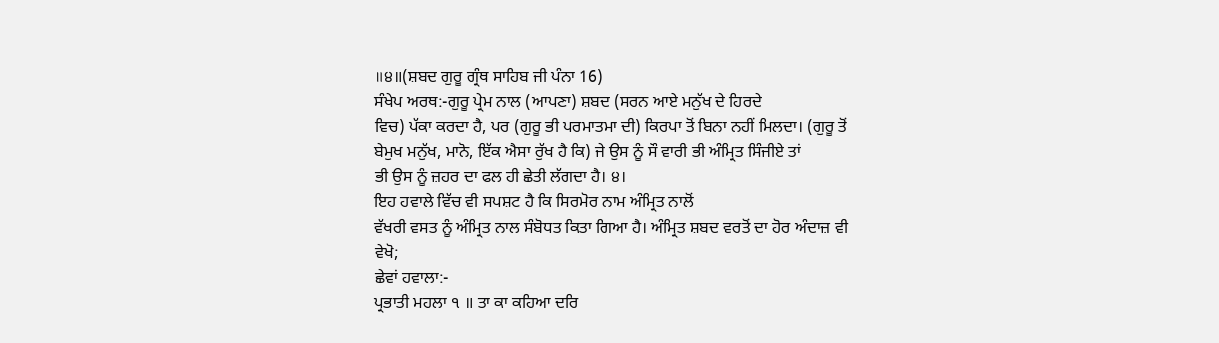॥੪॥(ਸ਼ਬਦ ਗੁਰੂ ਗ੍ਰੰਥ ਸਾਹਿਬ ਜੀ ਪੰਨਾ 16)
ਸੰਖੇਪ ਅਰਥ:-ਗੁਰੂ ਪ੍ਰੇਮ ਨਾਲ (ਆਪਣਾ) ਸ਼ਬਦ (ਸਰਨ ਆਏ ਮਨੁੱਖ ਦੇ ਹਿਰਦੇ
ਵਿਚ) ਪੱਕਾ ਕਰਦਾ ਹੈ, ਪਰ (ਗੁਰੂ ਭੀ ਪਰਮਾਤਮਾ ਦੀ) ਕਿਰਪਾ ਤੋਂ ਬਿਨਾ ਨਹੀਂ ਮਿਲਦਾ। (ਗੁਰੂ ਤੋਂ
ਬੇਮੁਖ ਮਨੁੱਖ, ਮਾਨੋ, ਇੱਕ ਐਸਾ ਰੁੱਖ ਹੈ ਕਿ) ਜੇ ਉਸ ਨੂੰ ਸੌ ਵਾਰੀ ਭੀ ਅੰਮ੍ਰਿਤ ਸਿੰਜੀਏ ਤਾਂ
ਭੀ ਉਸ ਨੂੰ ਜ਼ਹਰ ਦਾ ਫਲ ਹੀ ਛੇਤੀ ਲੱਗਦਾ ਹੈ। ੪।
ਇਹ ਹਵਾਲੇ ਵਿੱਚ ਵੀ ਸਪਸ਼ਟ ਹੈ ਕਿ ਸਿਰਮੋਰ ਨਾਮ ਅੰਮ੍ਰਿਤ ਨਾਲੋਂ
ਵੱਖਰੀ ਵਸਤ ਨੂੰ ਅੰਮ੍ਰਿਤ ਨਾਲ ਸੰਬੋਧਤ ਕਿਤਾ ਗਿਆ ਹੈ। ਅੰਮ੍ਰਿਤ ਸ਼ਬਦ ਵਰਤੋਂ ਦਾ ਹੋਰ ਅੰਦਾਜ਼ ਵੀ
ਵੇਖੋ;
ਛੇਵਾਂ ਹਵਾਲਾ:-
ਪ੍ਰਭਾਤੀ ਮਹਲਾ ੧ ॥ ਤਾ ਕਾ ਕਹਿਆ ਦਰਿ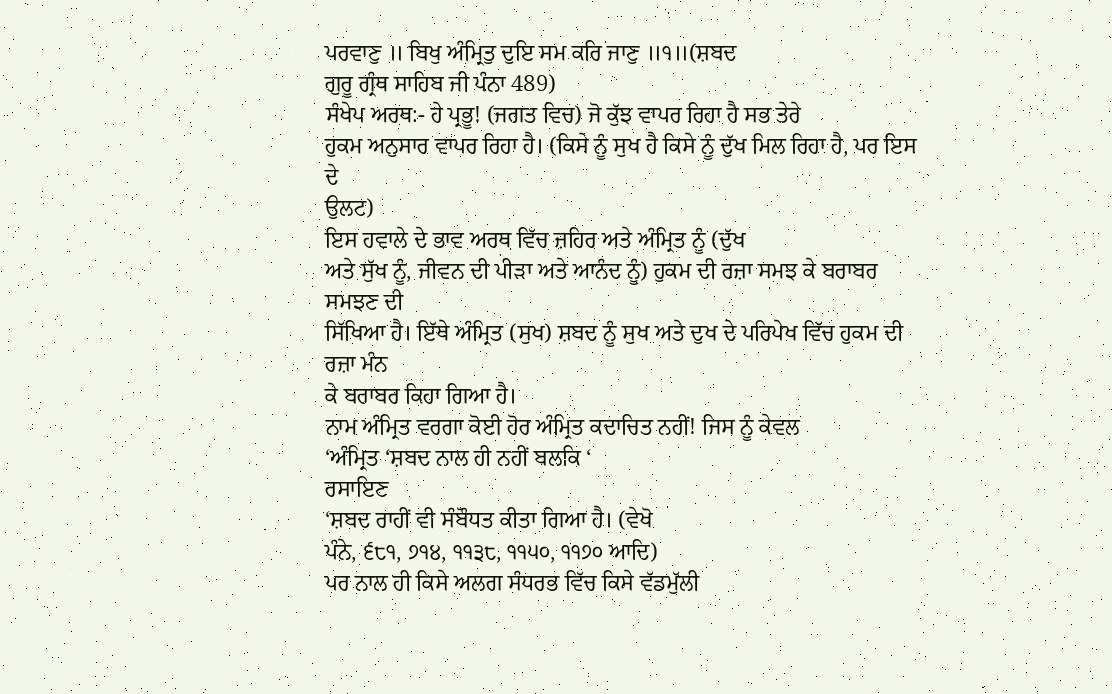ਪਰਵਾਣੁ ॥ ਬਿਖੁ ਅੰਮ੍ਰਿਤੁ ਦੁਇ ਸਮ ਕਰਿ ਜਾਣੁ ॥੧॥(ਸ਼ਬਦ
ਗੁਰੂ ਗ੍ਰੰਥ ਸਾਹਿਬ ਜੀ ਪੰਨਾ 489)
ਸੰਖੇਪ ਅਰਥ:- ਹੇ ਪ੍ਰਭੂ! (ਜਗਤ ਵਿਚ) ਜੋ ਕੁੱਝ ਵਾਪਰ ਰਿਹਾ ਹੈ ਸਭ ਤੇਰੇ
ਹੁਕਮ ਅਨੁਸਾਰ ਵਾਪਰ ਰਿਹਾ ਹੈ। (ਕਿਸੇ ਨੂੰ ਸੁਖ ਹੈ ਕਿਸੇ ਨੂੰ ਦੁੱਖ ਮਿਲ ਰਿਹਾ ਹੈ, ਪਰ ਇਸ ਦੇ
ਉਲਟ)
ਇਸ ਹਵਾਲੇ ਦੇ ਭਾਵ ਅਰਥ ਵਿੱਚ ਜ਼ਹਿਰ ਅਤੇ ਅੰਮ੍ਰਿਤ ਨੂੰ (ਦੁੱਖ
ਅਤੇ ਸੁੱਖ ਨੂੰ, ਜੀਵਨ ਦੀ ਪੀੜਾ ਅਤੇ ਆਨੰਦ ਨੂੰ) ਹੁਕਮ ਦੀ ਰਜ਼ਾ ਸਮਝ ਕੇ ਬਰਾਬਰ ਸਮਝਣ ਦੀ
ਸਿੱਖਿਆ ਹੈ। ਇੱਥੇ ਅੰਮ੍ਰਿਤ (ਸੁਖ) ਸ਼ਬਦ ਨੂੰ ਸੁਖ ਅਤੇ ਦੁਖ ਦੇ ਪਰਿਪੇਖ ਵਿੱਚ ਹੁਕਮ ਦੀ ਰਜ਼ਾ ਮੰਨ
ਕੇ ਬਰਾਬਰ ਕਿਹਾ ਗਿਆ ਹੈ।
ਨਾਮ ਅੰਮ੍ਰਿਤ ਵਰਗਾ ਕੋਈ ਹੋਰ ਅੰਮ੍ਰਿਤ ਕਦਾਚਿਤ ਨਹੀਂ! ਜਿਸ ਨੂੰ ਕੇਵਲ
‘ਅੰਮ੍ਰਿਤ ‘ਸ਼ਬਦ ਨਾਲ ਹੀ ਨਹੀਂ ਬਲਕਿ ‘
ਰਸਾਇਣ
‘ਸ਼ਬਦ ਰਾਹੀਂ ਵੀ ਸੰਬੌਧਤ ਕੀਤਾ ਗਿਆ ਹੈ। (ਵੇਖੋ
ਪੰਨੇ, ੬੮੧, ੭੧੪, ੧੧੩੮, ੧੧੫੦, ੧੧੭੦ ਆਦਿ)
ਪਰ ਨਾਲ ਹੀ ਕਿਸੇ ਅਲਗ ਸੰਧਰਭ ਵਿੱਚ ਕਿਸੇ ਵੱਡਮੁੱਲੀ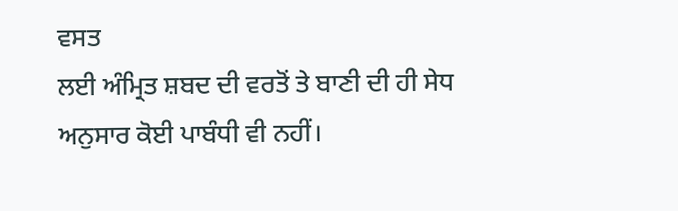ਵਸਤ
ਲਈ ਅੰਮ੍ਰਿਤ ਸ਼ਬਦ ਦੀ ਵਰਤੋਂ ਤੇ ਬਾਣੀ ਦੀ ਹੀ ਸੇਧ ਅਨੁਸਾਰ ਕੋਈ ਪਾਬੰਧੀ ਵੀ ਨਹੀਂ।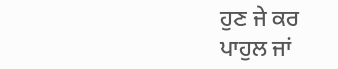ਹੁਣ ਜੇ ਕਰ
ਪਾਹੁਲ ਜਾਂ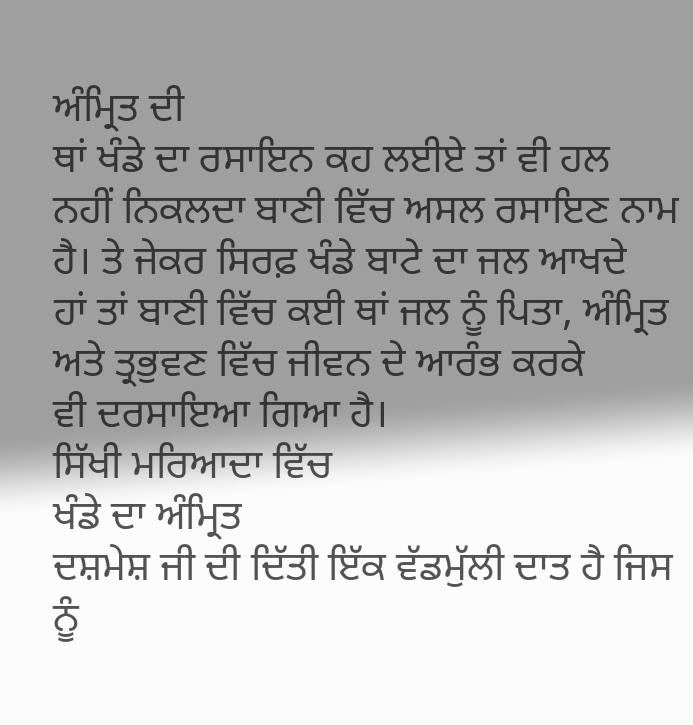ਅੰਮ੍ਰਿਤ ਦੀ
ਥਾਂ ਖੰਡੇ ਦਾ ਰਸਾਇਨ ਕਹ ਲਈਏ ਤਾਂ ਵੀ ਹਲ
ਨਹੀਂ ਨਿਕਲਦਾ ਬਾਣੀ ਵਿੱਚ ਅਸਲ ਰਸਾਇਣ ਨਾਮ ਹੈ। ਤੇ ਜੇਕਰ ਸਿਰਫ਼ ਖੰਡੇ ਬਾਟੇ ਦਾ ਜਲ ਆਖਦੇ
ਹਾਂ ਤਾਂ ਬਾਣੀ ਵਿੱਚ ਕਈ ਥਾਂ ਜਲ ਨੂੰ ਪਿਤਾ, ਅੰਮ੍ਰਿਤ ਅਤੇ ਤ੍ਰਭੁਵਣ ਵਿੱਚ ਜੀਵਨ ਦੇ ਆਰੰਭ ਕਰਕੇ
ਵੀ ਦਰਸਾਇਆ ਗਿਆ ਹੈ।
ਸਿੱਖੀ ਮਰਿਆਦਾ ਵਿੱਚ
ਖੰਡੇ ਦਾ ਅੰਮ੍ਰਿਤ
ਦਸ਼ਮੇਸ਼ ਜੀ ਦੀ ਦਿੱਤੀ ਇੱਕ ਵੱਡਮੁੱਲੀ ਦਾਤ ਹੈ ਜਿਸ ਨੂੰ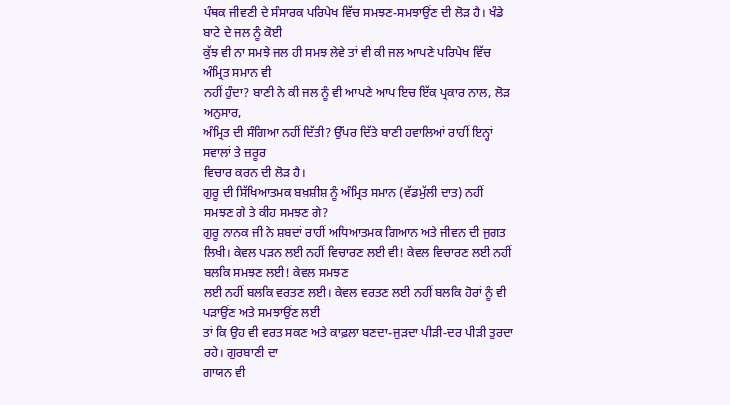ਪੰਥਕ ਜੀਵਣੀ ਦੇ ਸੰਸਾਰਕ ਪਰਿਪੇਖ ਵਿੱਚ ਸਮਝਣ-ਸਮਝਾਉਂਣ ਦੀ ਲੋੜ ਹੈ। ਖੰਡੇ ਬਾਟੇ ਦੇ ਜਲ ਨੂੰ ਕੋਈ
ਕੁੱਝ ਵੀ ਨਾ ਸਮਝੇ ਜਲ ਹੀ ਸਮਝ ਲੇਵੇ ਤਾਂ ਵੀ ਕੀ ਜਲ ਆਪਣੇ ਪਰਿਪੇਖ ਵਿੱਚ ਅੰਮ੍ਰਿਤ ਸਮਾਨ ਵੀ
ਨਹੀਂ ਹੁੰਦਾ? ਬਾਣੀ ਨੇ ਕੀ ਜਲ ਨੂੰ ਵੀ ਆਪਣੇ ਆਪ ਇਚ ਇੱਕ ਪ੍ਰਕਾਰ ਨਾਲ, ਲੋੜ ਅਨੁਸਾਰ,
ਅੰਮ੍ਰਿਤ ਦੀ ਸੰਗਿਆ ਨਹੀਂ ਦਿੱਤੀ? ਉੱਪਰ ਦਿੱਤੇ ਬਾਣੀ ਹਵਾਲਿਆਂ ਰਾਹੀਂ ਇਨ੍ਹਾਂ ਸਵਾਲਾਂ ਤੇ ਜ਼ਰੂਰ
ਵਿਚਾਰ ਕਰਨ ਦੀ ਲੋੜ ਹੈ।
ਗੁਰੂ ਦੀ ਸਿੱਖਿਆਤਮਕ ਬਖ਼ਸ਼ੀਸ਼ ਨੂੰ ਅੰਮ੍ਰਿਤ ਸਮਾਨ (ਵੱਡਮੁੱਲੀ ਦਾਤ) ਨਹੀਂ
ਸਮਝਣ ਗੇ ਤੇ ਕੀਹ ਸਮਝਣ ਗੇ?
ਗੁਰੂ ਨਾਨਕ ਜੀ ਨੇ ਸ਼ਬਦਾਂ ਰਾਹੀਂ ਅਧਿਆਤਮਕ ਗਿਆਨ ਅਤੇ ਜੀਵਨ ਦੀ ਜੁਗਤ
ਲਿਖੀ। ਕੇਵਲ ਪੜਨ ਲਈ ਨਹੀਂ ਵਿਚਾਰਣ ਲਈ ਵੀ! ਕੇਵਲ ਵਿਚਾਰਣ ਲਈ ਨਹੀਂ ਬਲਕਿ ਸਮਝਣ ਲਈ! ਕੇਵਲ ਸਮਝਣ
ਲਈ ਨਹੀਂ ਬਲਕਿ ਵਰਤਣ ਲਈ। ਕੇਵਲ ਵਰਤਣ ਲਈ ਨਹੀਂ ਬਲਕਿ ਹੋਰਾਂ ਨੂੰ ਵੀ ਪੜਾਉਂਣ ਅਤੇ ਸਮਝਾਉਂਣ ਲਈ
ਤਾਂ ਕਿ ਉਹ ਵੀ ਵਰਤ ਸਕਣ ਅਤੇ ਕਾਫ਼ਲਾ ਬਣਦਾ-ਜੁੜਦਾ ਪੀੜੀ-ਦਰ ਪੀੜੀ ਤੁਰਦਾ ਰਹੇ। ਗੁਰਬਾਣੀ ਦਾ
ਗਾਯਨ ਵੀ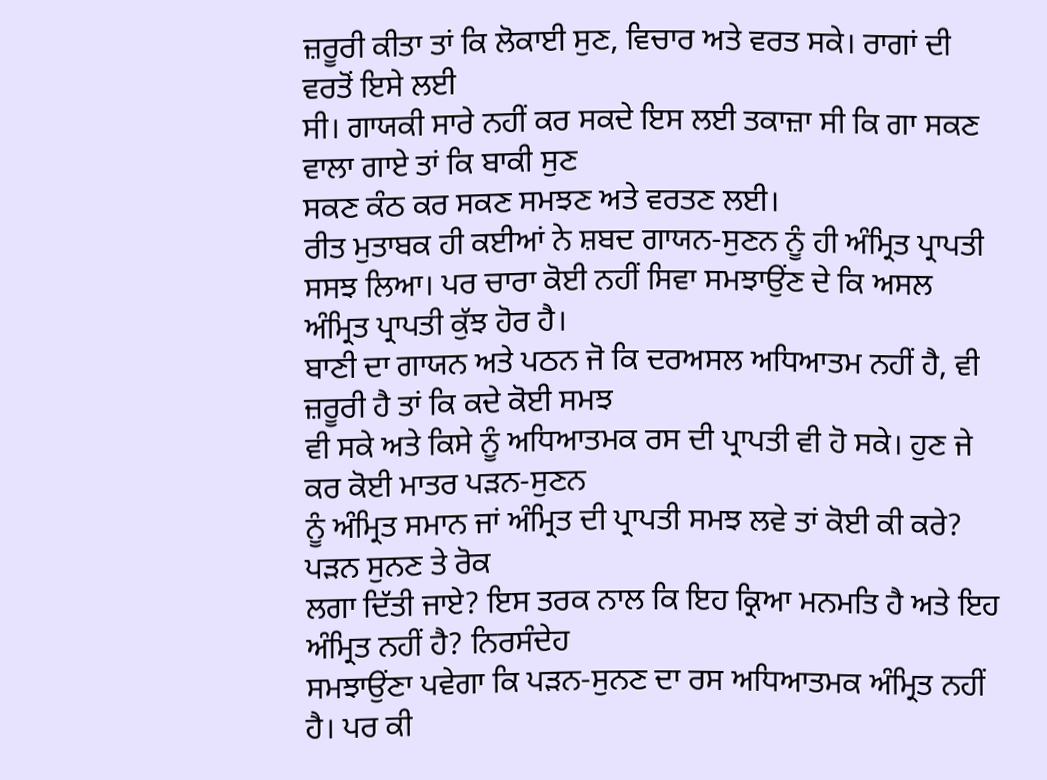ਜ਼ਰੂਰੀ ਕੀਤਾ ਤਾਂ ਕਿ ਲੋਕਾਈ ਸੁਣ, ਵਿਚਾਰ ਅਤੇ ਵਰਤ ਸਕੇ। ਰਾਗਾਂ ਦੀ ਵਰਤੋਂ ਇਸੇ ਲਈ
ਸੀ। ਗਾਯਕੀ ਸਾਰੇ ਨਹੀਂ ਕਰ ਸਕਦੇ ਇਸ ਲਈ ਤਕਾਜ਼ਾ ਸੀ ਕਿ ਗਾ ਸਕਣ ਵਾਲਾ ਗਾਏ ਤਾਂ ਕਿ ਬਾਕੀ ਸੁਣ
ਸਕਣ ਕੰਠ ਕਰ ਸਕਣ ਸਮਝਣ ਅਤੇ ਵਰਤਣ ਲਈ।
ਰੀਤ ਮੁਤਾਬਕ ਹੀ ਕਈਆਂ ਨੇ ਸ਼ਬਦ ਗਾਯਨ-ਸੁਣਨ ਨੂੰ ਹੀ ਅੰਮ੍ਰਿਤ ਪ੍ਰਾਪਤੀ
ਸਸਝ ਲਿਆ। ਪਰ ਚਾਰਾ ਕੋਈ ਨਹੀਂ ਸਿਵਾ ਸਮਝਾਉਂਣ ਦੇ ਕਿ ਅਸਲ ਅੰਮ੍ਰਿਤ ਪ੍ਰਾਪਤੀ ਕੁੱਝ ਹੋਰ ਹੈ।
ਬਾਣੀ ਦਾ ਗਾਯਨ ਅਤੇ ਪਠਨ ਜੋ ਕਿ ਦਰਅਸਲ ਅਧਿਆਤਮ ਨਹੀਂ ਹੈ, ਵੀ ਜ਼ਰੂਰੀ ਹੈ ਤਾਂ ਕਿ ਕਦੇ ਕੋਈ ਸਮਝ
ਵੀ ਸਕੇ ਅਤੇ ਕਿਸੇ ਨੂੰ ਅਧਿਆਤਮਕ ਰਸ ਦੀ ਪ੍ਰਾਪਤੀ ਵੀ ਹੋ ਸਕੇ। ਹੁਣ ਜੇ ਕਰ ਕੋਈ ਮਾਤਰ ਪੜਨ-ਸੁਣਨ
ਨੂੰ ਅੰਮ੍ਰਿਤ ਸਮਾਨ ਜਾਂ ਅੰਮ੍ਰਿਤ ਦੀ ਪ੍ਰਾਪਤੀ ਸਮਝ ਲਵੇ ਤਾਂ ਕੋਈ ਕੀ ਕਰੇ? ਪੜਨ ਸੁਨਣ ਤੇ ਰੋਕ
ਲਗਾ ਦਿੱਤੀ ਜਾਏ? ਇਸ ਤਰਕ ਨਾਲ ਕਿ ਇਹ ਕ੍ਰਿਆ ਮਨਮਤਿ ਹੈ ਅਤੇ ਇਹ ਅੰਮ੍ਰਿਤ ਨਹੀਂ ਹੈ? ਨਿਰਸੰਦੇਹ
ਸਮਝਾਉਂਣਾ ਪਵੇਗਾ ਕਿ ਪੜਨ-ਸੁਨਣ ਦਾ ਰਸ ਅਧਿਆਤਮਕ ਅੰਮ੍ਰਿਤ ਨਹੀਂ ਹੈ। ਪਰ ਕੀ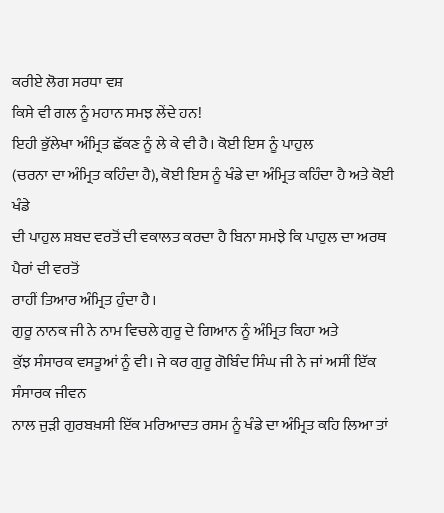ਕਰੀਏ ਲੋਗ ਸਰਧਾ ਵਸ਼
ਕਿਸੇ ਵੀ ਗਲ ਨੂੰ ਮਹਾਨ ਸਮਝ ਲੇਂਦੇ ਹਨ!
ਇਹੀ ਭੁੱਲੇਖਾ ਅੰਮ੍ਰਿਤ ਛੱਕਣ ਨੂੰ ਲੇ ਕੇ ਵੀ ਹੈ। ਕੋਈ ਇਸ ਨੂੰ ਪਾਹੁਲ
(ਚਰਨਾ ਦਾ ਅੰਮ੍ਰਿਤ ਕਹਿੰਦਾ ਹੈ), ਕੋਈ ਇਸ ਨੂੰ ਖੰਡੇ ਦਾ ਅੰਮ੍ਰਿਤ ਕਹਿੰਦਾ ਹੈ ਅਤੇ ਕੋਈ ਖੰਡੇ
ਦੀ ਪਾਹੁਲ ਸ਼ਬਦ ਵਰਤੋਂ ਦੀ ਵਕਾਲਤ ਕਰਦਾ ਹੈ ਬਿਨਾ ਸਮਝੇ ਕਿ ਪਾਹੁਲ ਦਾ ਅਰਥ ਪੈਰਾਂ ਦੀ ਵਰਤੋਂ
ਰਾਹੀਂ ਤਿਆਰ ਅੰਮ੍ਰਿਤ ਹੁੰਦਾ ਹੈ।
ਗੁਰੂ ਨਾਨਕ ਜੀ ਨੇ ਨਾਮ ਵਿਚਲੇ ਗੁਰੂ ਦੇ ਗਿਆਨ ਨੂੰ ਅੰਮ੍ਰਿਤ ਕਿਹਾ ਅਤੇ
ਕੁੱਝ ਸੰਸਾਰਕ ਵਸਤੂਆਂ ਨੂੰ ਵੀ। ਜੇ ਕਰ ਗੁਰੂ ਗੋਬਿੰਦ ਸਿੰਘ ਜੀ ਨੇ ਜਾਂ ਅਸੀਂ ਇੱਕ ਸੰਸਾਰਕ ਜੀਵਨ
ਨਾਲ ਜੁੜੀ ਗੁਰਬਖ਼ਸੀ ਇੱਕ ਮਰਿਆਦਤ ਰਸਮ ਨੂੰ ਖੰਡੇ ਦਾ ਅੰਮ੍ਰਿਤ ਕਹਿ ਲਿਆ ਤਾਂ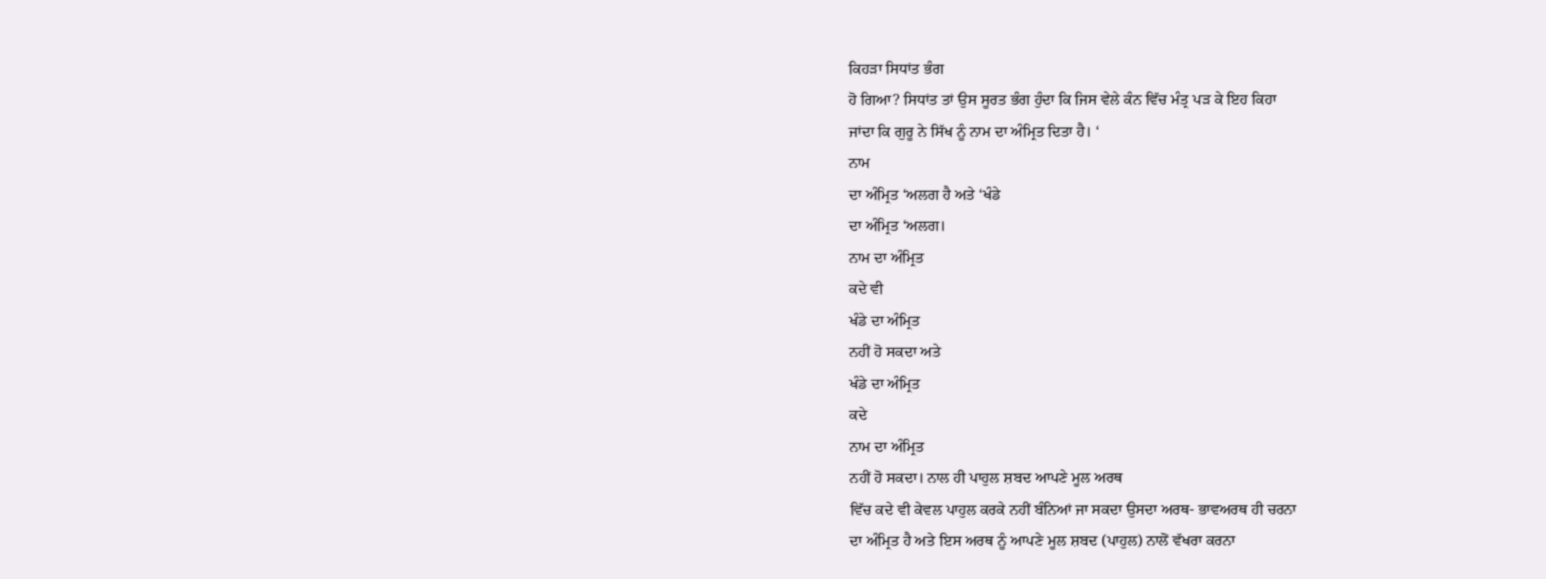ਕਿਹੜਾ ਸਿਧਾਂਤ ਭੰਗ
ਹੋ ਗਿਆ? ਸਿਧਾਂਤ ਤਾਂ ਉਸ ਸੂਰਤ ਭੰਗ ਹੁੰਦਾ ਕਿ ਜਿਸ ਵੇਲੇ ਕੰਨ ਵਿੱਚ ਮੰਤ੍ਰ ਪੜ ਕੇ ਇਹ ਕਿਹਾ
ਜਾਂਦਾ ਕਿ ਗੁਰੂ ਨੇ ਸਿੱਖ ਨੂੰ ਨਾਮ ਦਾ ਅੰਮ੍ਰਿਤ ਦਿਤਾ ਹੈ। ‘
ਨਾਮ
ਦਾ ਅੰਮ੍ਰਿਤ ‘ਅਲਗ ਹੈ ਅਤੇ ‘ਖੰਡੇ
ਦਾ ਅੰਮ੍ਰਿਤ ‘ਅਲਗ।
ਨਾਮ ਦਾ ਅੰਮ੍ਰਿਤ
ਕਦੇ ਵੀ
ਖੰਡੇ ਦਾ ਅੰਮ੍ਰਿਤ
ਨਹੀਂ ਹੋ ਸਕਦਾ ਅਤੇ
ਖੰਡੇ ਦਾ ਅੰਮ੍ਰਿਤ
ਕਦੇ
ਨਾਮ ਦਾ ਅੰਮ੍ਰਿਤ
ਨਹੀਂ ਹੋ ਸਕਦਾ। ਨਾਲ ਹੀ ਪਾਹੁਲ ਸ਼ਬਦ ਆਪਣੇ ਮੂਲ ਅਰਥ
ਵਿੱਚ ਕਦੇ ਵੀ ਕੇਵਲ ਪਾਹੁਲ ਕਰਕੇ ਨਹੀਂ ਬੰਨਿਆਂ ਜਾ ਸਕਦਾ ਉਸਦਾ ਅਰਥ- ਭਾਵਅਰਥ ਹੀ ਚਰਨਾ
ਦਾ ਅੰਮ੍ਰਿਤ ਹੈ ਅਤੇ ਇਸ ਅਰਥ ਨੂੰ ਆਪਣੇ ਮੂਲ ਸ਼ਬਦ (ਪਾਹੁਲ) ਨਾਲੋਂ ਵੱਖਰਾ ਕਰਨਾ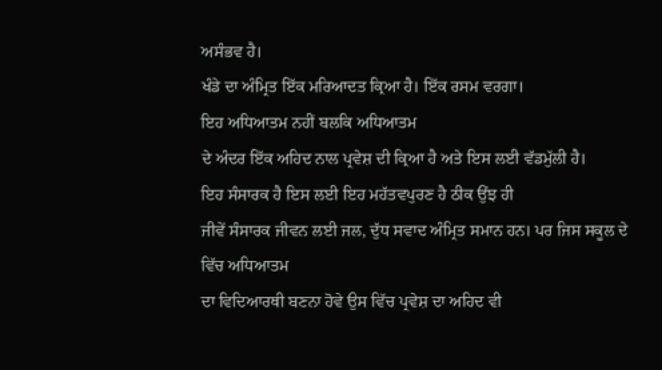ਅਸੰਭਵ ਹੈ।
ਖੰਡੇ ਦਾ ਅੰਮ੍ਰਿਤ ਇੱਕ ਮਰਿਆਦਤ ਕ੍ਰਿਆ ਹੈ। ਇੱਕ ਰਸਮ ਵਰਗਾ।
ਇਹ ਅਧਿਆਤਮ ਨਹੀਂ ਬਲਕਿ ਅਧਿਆਤਮ
ਦੇ ਅੰਦਰ ਇੱਕ ਅਹਿਦ ਨਾਲ ਪ੍ਰਵੇਸ਼ ਦੀ ਕ੍ਰਿਆ ਹੈ ਅਤੇ ਇਸ ਲਈ ਵੱਡਮੁੱਲੀ ਹੈ।
ਇਹ ਸੰਸਾਰਕ ਹੈ ਇਸ ਲਈ ਇਹ ਮਹੱਤਵਪੁਰਣ ਹੈ ਠੀਕ ਉਂਝ ਹੀ
ਜੀਵੇਂ ਸੰਸਾਰਕ ਜੀਵਨ ਲਈ ਜਲ, ਦੁੱਧ ਸਵਾਦ ਅੰਮ੍ਰਿਤ ਸਮਾਨ ਹਨ। ਪਰ ਜਿਸ ਸਕੂਲ ਦੇ ਵਿੱਚ ਅਧਿਆਤਮ
ਦਾ ਵਿਦਿਆਰਥੀ ਬਣਨਾ ਹੋਵੇ ਉਸ ਵਿੱਚ ਪ੍ਰਵੇਸ਼ ਦਾ ਅਹਿਦ ਵੀ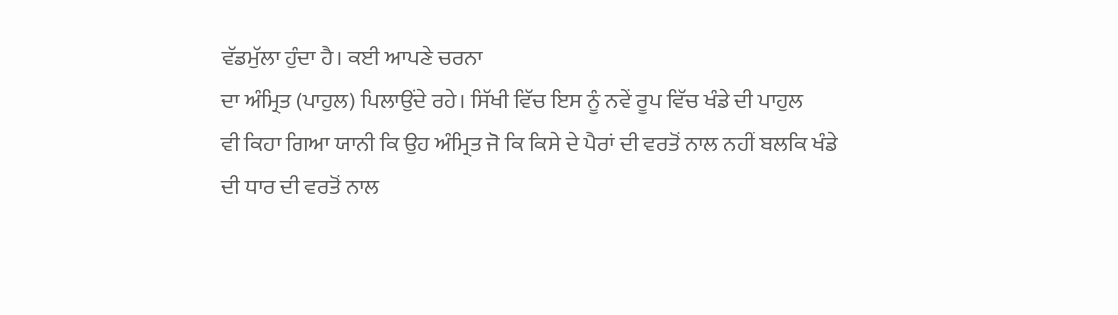ਵੱਡਮੁੱਲਾ ਹੁੰਦਾ ਹੈ। ਕਈ ਆਪਣੇ ਚਰਨਾ
ਦਾ ਅੰਮ੍ਰਿਤ (ਪਾਹੁਲ) ਪਿਲਾਉਂਦੇ ਰਹੇ। ਸਿੱਖੀ ਵਿੱਚ ਇਸ ਨੂੰ ਨਵੇਂ ਰੂਪ ਵਿੱਚ ਖੰਡੇ ਦੀ ਪਾਹੁਲ
ਵੀ ਕਿਹਾ ਗਿਆ ਯਾਨੀ ਕਿ ਉਹ ਅੰਮ੍ਰਿਤ ਜੋ ਕਿ ਕਿਸੇ ਦੇ ਪੈਰਾਂ ਦੀ ਵਰਤੋਂ ਨਾਲ ਨਹੀਂ ਬਲਕਿ ਖੰਡੇ
ਦੀ ਧਾਰ ਦੀ ਵਰਤੋਂ ਨਾਲ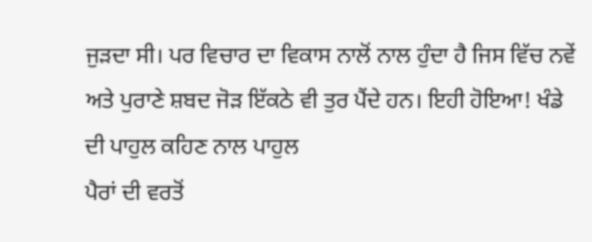ਜੁੜਦਾ ਸੀ। ਪਰ ਵਿਚਾਰ ਦਾ ਵਿਕਾਸ ਨਾਲੋਂ ਨਾਲ ਹੁੰਦਾ ਹੈ ਜਿਸ ਵਿੱਚ ਨਵੇਂ
ਅਤੇ ਪੁਰਾਣੇ ਸ਼ਬਦ ਜੋੜ ਇੱਕਠੇ ਵੀ ਤੁਰ ਪੈਂਦੇ ਹਨ। ਇਹੀ ਹੋਇਆ! ਖੰਡੇ ਦੀ ਪਾਹੁਲ ਕਹਿਣ ਨਾਲ ਪਾਹੁਲ
ਪੈਰਾਂ ਦੀ ਵਰਤੋਂ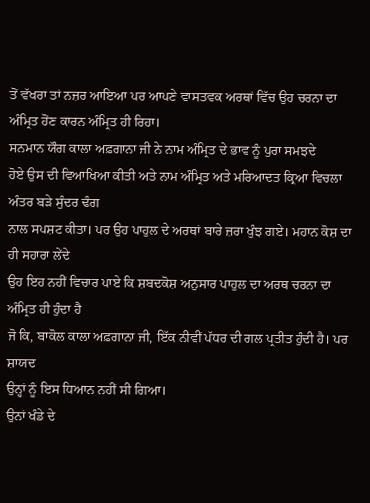ਤੋਂ ਵੱਖਰਾ ਤਾਂ ਨਜ਼ਰ ਆਇਆ ਪਰ ਆਪਣੇ ਵਾਸਤਵਕ ਅਰਥਾਂ ਵਿੱਚ ਉਹ ਚਰਨਾ ਦਾ
ਅੰਮ੍ਰਿਤ ਹੋਂਣ ਕਾਰਨ ਅੰਮ੍ਰਿਤ ਹੀ ਰਿਹਾ।
ਸਨਮਾਨ ਯੌਗ ਕਾਲਾ ਅਫ਼ਗਾਨਾ ਜੀ ਨੇ ਨਾਮ ਅੰਮ੍ਰਿਤ ਦੇ ਭਾਵ ਨੂੰ ਪੁਰਾ ਸਮਝਦੇ
ਹੋਏ ਉਸ ਦੀ ਵਿਆਖਿਆ ਕੀਤੀ ਅਤੇ ਨਾਮ ਅੰਮ੍ਰਿਤ ਅਤੇ ਮਰਿਆਦਤ ਕ੍ਰਿਆ ਵਿਚਲਾ ਅੰਤਰ ਬੜੇ ਸੁੰਦਰ ਢੰਗ
ਨਾਲ ਸਪਸ਼ਟ ਕੀਤਾ। ਪਰ ਉਹ ਪਾਹੁਲ ਦੇ ਅਰਥਾਂ ਬਾਰੇ ਜ਼ਰਾ ਖੁੰਝ ਗਏ। ਮਹਾਨ ਕੋਸ਼ ਦਾ ਹੀ ਸਹਾਰਾ ਲੇਂਦੇ
ਉਹ ਇਹ ਨਹੀਂ ਵਿਚਾਰ ਪਾਏ ਕਿ ਸ਼ਬਦਕੋਸ਼ ਅਨੁਸਾਰ ਪਾਹੁਲ ਦਾ ਅਰਥ ਚਰਨਾ ਦਾ ਅੰਮ੍ਰਿਤ ਹੀ ਹੁੰਦਾ ਹੈ
ਜੋ ਕਿ, ਬਾਕੋਲ ਕਾਲਾ ਅਫ਼ਗਾਨਾ ਜੀ, ਇੱਕ ਨੀਵੀਂ ਪੱਧਰ ਦੀ ਗਲ ਪ੍ਰਤੀਤ ਹੁੰਦੀ ਹੈ। ਪਰ ਸ਼ਾਯਦ
ਉਨ੍ਹਾਂ ਨੂੰ ਇਸ ਧਿਆਨ ਨਹੀਂ ਸੀ ਗਿਆ।
ਉਨਾਂ ਖੰਡੇ ਦੇ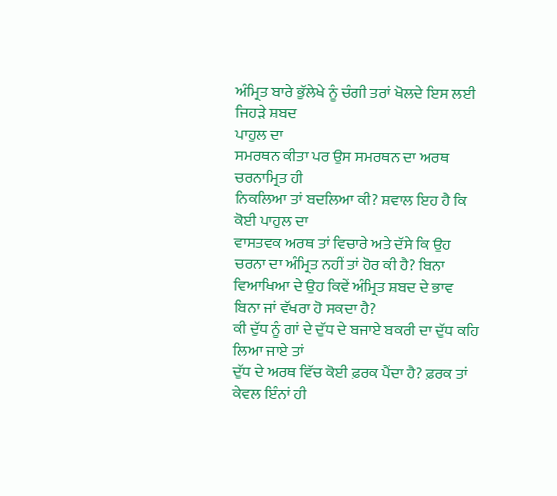ਅੰਮ੍ਰਿਤ ਬਾਰੇ ਭੁੱਲੇਖੇ ਨੂੰ ਚੰਗੀ ਤਰਾਂ ਖੋਲਦੇ ਇਸ ਲਈ
ਜਿਹੜੇ ਸ਼ਬਦ
ਪਾਹੁਲ ਦਾ
ਸਮਰਥਨ ਕੀਤਾ ਪਰ ਉਸ ਸਮਰਥਨ ਦਾ ਅਰਥ
ਚਰਨਾਮ੍ਰਿਤ ਹੀ
ਨਿਕਲਿਆ ਤਾਂ ਬਦਲਿਆ ਕੀ? ਸ਼ਵਾਲ ਇਹ ਹੈ ਕਿ ਕੋਈ ਪਾਹੁਲ ਦਾ
ਵਾਸਤਵਕ ਅਰਥ ਤਾਂ ਵਿਚਾਰੇ ਅਤੇ ਦੱਸੇ ਕਿ ਉਹ ਚਰਨਾ ਦਾ ਅੰਮ੍ਰਿਤ ਨਹੀਂ ਤਾਂ ਹੋਰ ਕੀ ਹੈ? ਬਿਨਾ
ਵਿਆਖਿਆ ਦੇ ਉਹ ਕਿਵੇਂ ਅੰਮ੍ਰਿਤ ਸ਼ਬਦ ਦੇ ਭਾਵ ਬਿਨਾ ਜਾਂ ਵੱਖਰਾ ਹੋ ਸਕਦਾ ਹੈ?
ਕੀ ਦੁੱਧ ਨੂੰ ਗਾਂ ਦੇ ਦੁੱਧ ਦੇ ਬਜਾਏ ਬਕਰੀ ਦਾ ਦੁੱਧ ਕਹਿ ਲਿਆ ਜਾਏ ਤਾਂ
ਦੁੱਧ ਦੇ ਅਰਥ ਵਿੱਚ ਕੋਈ ਫ਼ਰਕ ਪੈਂਦਾ ਹੈ? ਫ਼ਰਕ ਤਾਂ ਕੇਵਲ ਇੰਨਾਂ ਹੀ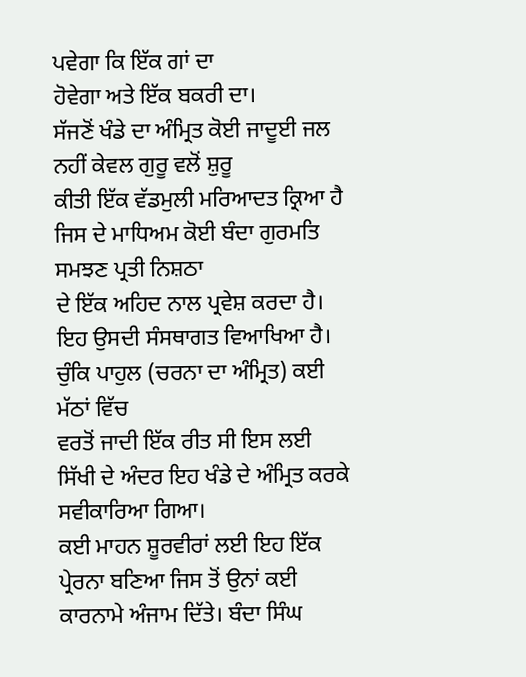ਪਵੇਗਾ ਕਿ ਇੱਕ ਗਾਂ ਦਾ
ਹੋਵੇਗਾ ਅਤੇ ਇੱਕ ਬਕਰੀ ਦਾ।
ਸੱਜਣੋਂ ਖੰਡੇ ਦਾ ਅੰਮ੍ਰਿਤ ਕੋਈ ਜਾਦੂਈ ਜਲ ਨਹੀਂ ਕੇਵਲ ਗੁਰੂ ਵਲੋਂ ਸ਼ੁਰੂ
ਕੀਤੀ ਇੱਕ ਵੱਡਮੁਲੀ ਮਰਿਆਦਤ ਕ੍ਰਿਆ ਹੈ ਜਿਸ ਦੇ ਮਾਧਿਅਮ ਕੋਈ ਬੰਦਾ ਗੁਰਮਤਿ ਸਮਝਣ ਪ੍ਰਤੀ ਨਿਸ਼ਠਾ
ਦੇ ਇੱਕ ਅਹਿਦ ਨਾਲ ਪ੍ਰਵੇਸ਼ ਕਰਦਾ ਹੈ। ਇਹ ਉਸਦੀ ਸੰਸਥਾਗਤ ਵਿਆਖਿਆ ਹੈ।
ਚੁੰਕਿ ਪਾਹੁਲ (ਚਰਨਾ ਦਾ ਅੰਮ੍ਰਿਤ) ਕਈ ਮੱਠਾਂ ਵਿੱਚ
ਵਰਤੋਂ ਜਾਦੀ ਇੱਕ ਰੀਤ ਸੀ ਇਸ ਲਈ ਸਿੱਖੀ ਦੇ ਅੰਦਰ ਇਹ ਖੰਡੇ ਦੇ ਅੰਮ੍ਰਿਤ ਕਰਕੇ ਸਵੀਕਾਰਿਆ ਗਿਆ।
ਕਈ ਮਾਹਨ ਸ਼ੂਰਵੀਰਾਂ ਲਈ ਇਹ ਇੱਕ ਪ੍ਰੇਰਨਾ ਬਣਿਆ ਜਿਸ ਤੋਂ ਉਨਾਂ ਕਈ
ਕਾਰਨਾਮੇ ਅੰਜਾਮ ਦਿੱਤੇ। ਬੰਦਾ ਸਿੰਘ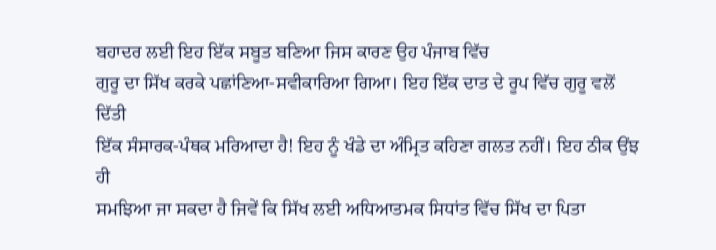ਬਹਾਦਰ ਲਈ ਇਹ ਇੱਕ ਸਬੂਤ ਬਣਿਆ ਜਿਸ ਕਾਰਣ ਉਹ ਪੰਜਾਬ ਵਿੱਚ
ਗੁਰੂ ਦਾ ਸਿੱਖ ਕਰਕੇ ਪਛਾਂਣਿਆ-ਸਵੀਕਾਰਿਆ ਗਿਆ। ਇਹ ਇੱਕ ਦਾਤ ਦੇ ਰੂਪ ਵਿੱਚ ਗੁਰੂ ਵਲੋਂ ਦਿੱਤੀ
ਇੱਕ ਸੰਸਾਰਕ-ਪੰਥਕ ਮਰਿਆਦਾ ਹੈ! ਇਹ ਨੂੰ ਖੰਡੇ ਦਾ ਅੰਮ੍ਰਿਤ ਕਹਿਣਾ ਗਲਤ ਨਹੀਂ। ਇਹ ਠੀਕ ਉਂਝ ਹੀ
ਸਮਝਿਆ ਜਾ ਸਕਦਾ ਹੈ ਜਿਵੇਂ ਕਿ ਸਿੱਖ ਲਈ ਅਧਿਆਤਮਕ ਸਿਧਾਂਤ ਵਿੱਚ ਸਿੱਖ ਦਾ ਪਿਤਾ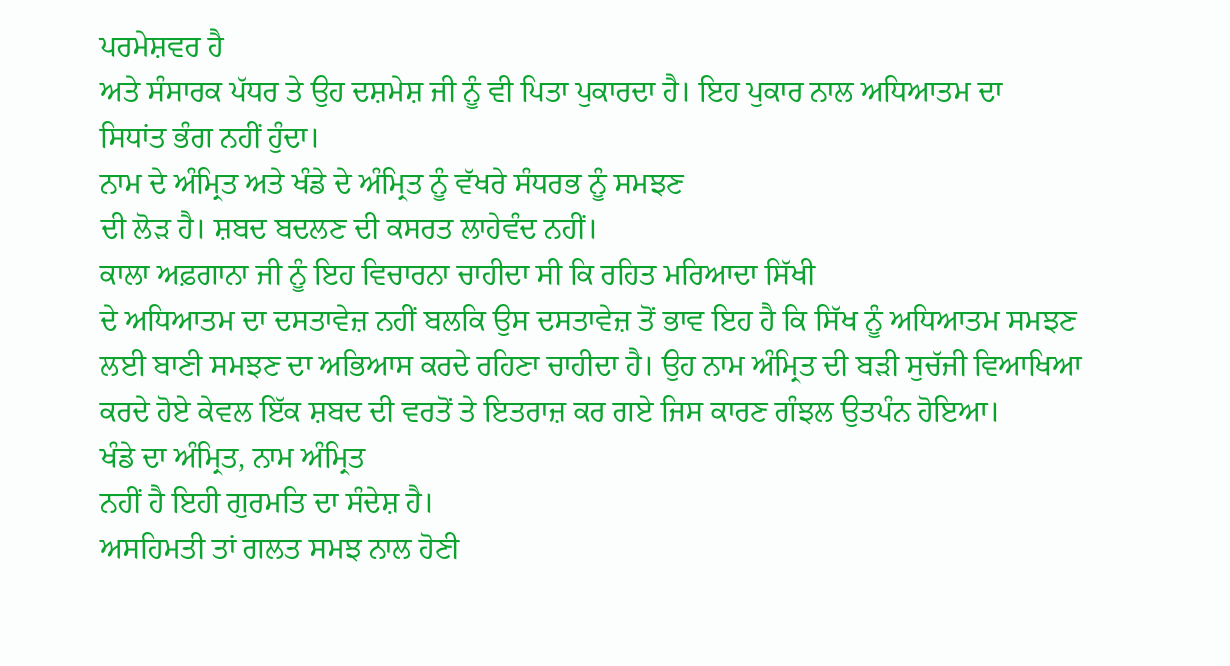ਪਰਮੇਸ਼ਵਰ ਹੈ
ਅਤੇ ਸੰਸਾਰਕ ਪੱਧਰ ਤੇ ਉਹ ਦਸ਼ਮੇਸ਼ ਜੀ ਨੂੰ ਵੀ ਪਿਤਾ ਪੁਕਾਰਦਾ ਹੈ। ਇਹ ਪੁਕਾਰ ਨਾਲ ਅਧਿਆਤਮ ਦਾ
ਸਿਧਾਂਤ ਭੰਗ ਨਹੀਂ ਹੁੰਦਾ।
ਨਾਮ ਦੇ ਅੰਮ੍ਰਿਤ ਅਤੇ ਖੰਡੇ ਦੇ ਅੰਮ੍ਰਿਤ ਨੂੰ ਵੱਖਰੇ ਸੰਧਰਭ ਨੂੰ ਸਮਝਣ
ਦੀ ਲੋੜ ਹੈ। ਸ਼ਬਦ ਬਦਲਣ ਦੀ ਕਸਰਤ ਲਾਹੇਵੰਦ ਨਹੀਂ।
ਕਾਲਾ ਅਫ਼ਗਾਨਾ ਜੀ ਨੂੰ ਇਹ ਵਿਚਾਰਨਾ ਚਾਹੀਦਾ ਸੀ ਕਿ ਰਹਿਤ ਮਰਿਆਦਾ ਸਿੱਖੀ
ਦੇ ਅਧਿਆਤਮ ਦਾ ਦਸਤਾਵੇਜ਼ ਨਹੀਂ ਬਲਕਿ ਉਸ ਦਸਤਾਵੇਜ਼ ਤੋਂ ਭਾਵ ਇਹ ਹੈ ਕਿ ਸਿੱਖ ਨੂੰ ਅਧਿਆਤਮ ਸਮਝਣ
ਲਈ ਬਾਣੀ ਸਮਝਣ ਦਾ ਅਭਿਆਸ ਕਰਦੇ ਰਹਿਣਾ ਚਾਹੀਦਾ ਹੈ। ਉਹ ਨਾਮ ਅੰਮ੍ਰਿਤ ਦੀ ਬੜੀ ਸੁਚੱਜੀ ਵਿਆਖਿਆ
ਕਰਦੇ ਹੋਏ ਕੇਵਲ ਇੱਕ ਸ਼ਬਦ ਦੀ ਵਰਤੋਂ ਤੇ ਇਤਰਾਜ਼ ਕਰ ਗਏ ਜਿਸ ਕਾਰਣ ਗੰਝਲ ਉਤਪੰਨ ਹੋਇਆ।
ਖੰਡੇ ਦਾ ਅੰਮ੍ਰਿਤ, ਨਾਮ ਅੰਮ੍ਰਿਤ
ਨਹੀਂ ਹੈ ਇਹੀ ਗੁਰਮਤਿ ਦਾ ਸੰਦੇਸ਼ ਹੈ।
ਅਸਹਿਮਤੀ ਤਾਂ ਗਲਤ ਸਮਝ ਨਾਲ ਹੋਣੀ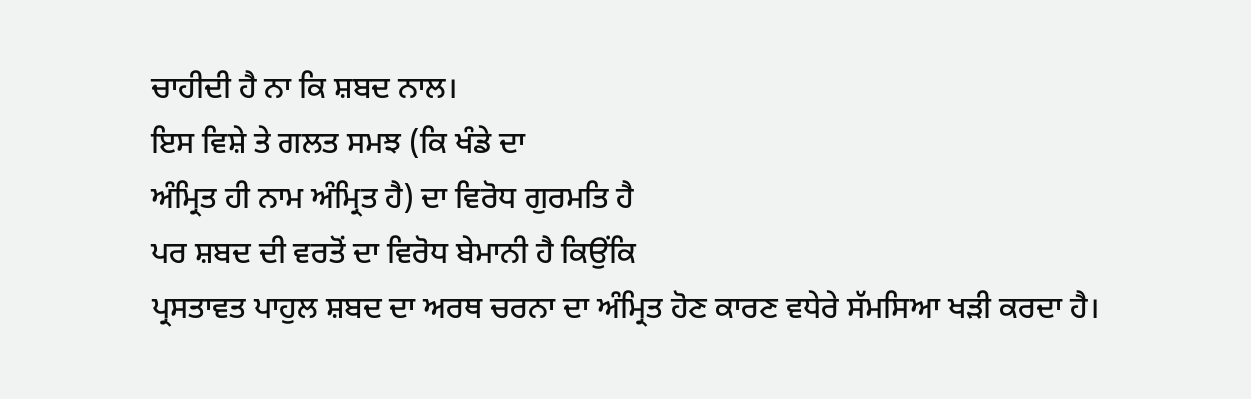ਚਾਹੀਦੀ ਹੈ ਨਾ ਕਿ ਸ਼ਬਦ ਨਾਲ।
ਇਸ ਵਿਸ਼ੇ ਤੇ ਗਲਤ ਸਮਝ (ਕਿ ਖੰਡੇ ਦਾ
ਅੰਮ੍ਰਿਤ ਹੀ ਨਾਮ ਅੰਮ੍ਰਿਤ ਹੈ) ਦਾ ਵਿਰੋਧ ਗੁਰਮਤਿ ਹੈ
ਪਰ ਸ਼ਬਦ ਦੀ ਵਰਤੋਂ ਦਾ ਵਿਰੋਧ ਬੇਮਾਨੀ ਹੈ ਕਿਉਂਕਿ
ਪ੍ਰਸਤਾਵਤ ਪਾਹੁਲ ਸ਼ਬਦ ਦਾ ਅਰਥ ਚਰਨਾ ਦਾ ਅੰਮ੍ਰਿਤ ਹੋਣ ਕਾਰਣ ਵਧੇਰੇ ਸੱਮਸਿਆ ਖੜੀ ਕਰਦਾ ਹੈ।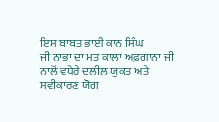ਇਸ ਬਾਬਤ ਭਾਈ ਕਾਨ ਸਿੰਘ
ਜੀ ਨਾਭਾ ਦਾ ਮਤ ਕਾਲਾ ਅਫ਼ਗਾਨਾ ਜੀ ਨਾਲੋਂ ਵਧੇਰੇ ਦਲੀਲ ਯੁਕਤ ਅਤੇ ਸਵੀਕਾਰਣ ਯੋਗ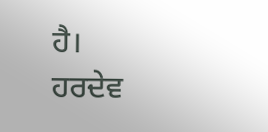ਹੈ।
ਹਰਦੇਵ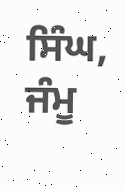ਸਿੰਘ, ਜੰਮੂ